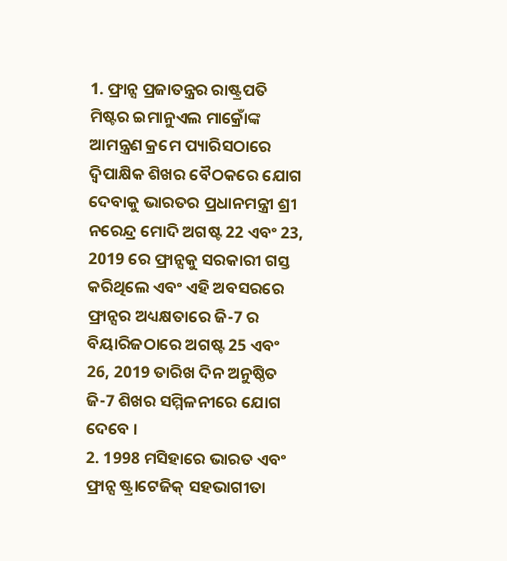1. ଫ୍ରାନ୍ସ ପ୍ରଜାତନ୍ତ୍ରର ରାଷ୍ଟ୍ରପତି ମିଷ୍ଟର ଇମାନୁଏଲ ମାକ୍ରୋଁଙ୍କ ଆମନ୍ତ୍ରଣ କ୍ରମେ ପ୍ୟାରିସଠାରେ ଦ୍ୱିପାକ୍ଷିକ ଶିଖର ବୈଠକରେ ଯୋଗ ଦେବାକୁ ଭାରତର ପ୍ରଧାନମନ୍ତ୍ରୀ ଶ୍ରୀ ନରେନ୍ଦ୍ର ମୋଦି ଅଗଷ୍ଟ 22 ଏବଂ 23, 2019 ରେ ଫ୍ରାନ୍ସକୁ ସରକାରୀ ଗସ୍ତ କରିଥିଲେ ଏବଂ ଏହି ଅବସରରେ ଫ୍ରାନ୍ସର ଅଧ୍ୟକ୍ଷତାରେ ଜି-7 ର ବିୟାରିଜଠାରେ ଅଗଷ୍ଟ 25 ଏବଂ 26, 2019 ତାରିଖ ଦିନ ଅନୁଷ୍ଠିତ ଜି-7 ଶିଖର ସମ୍ମିଳନୀରେ ଯୋଗ ଦେବେ ।
2. 1998 ମସିହାରେ ଭାରତ ଏବଂ ଫ୍ରାନ୍ସ ଷ୍ଟ୍ରାଟେଜିକ୍ ସହଭାଗୀତା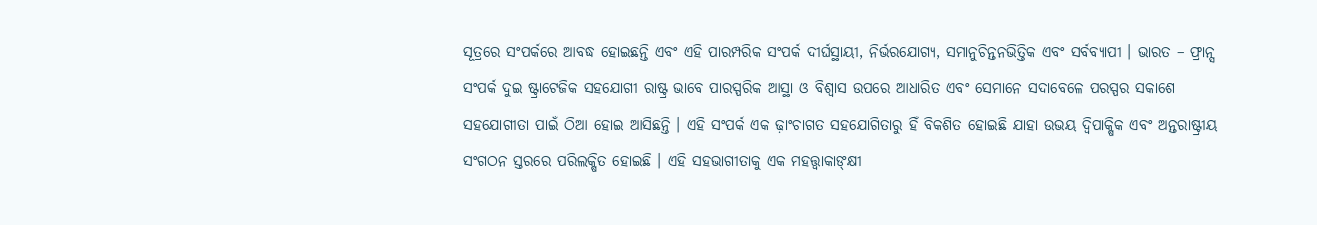ସୂତ୍ରରେ ସଂପର୍କରେ ଆବଦ୍ଧ ହୋଇଛନ୍ତି ଏବଂ ଏହି ପାରମ୍ପରିକ ସଂପର୍କ ଦୀର୍ଘସ୍ଥାୟୀ, ନିର୍ଭରଯୋଗ୍ୟ, ସମାନୁଚିନ୍ତନଭିତ୍ତିକ ଏବଂ ସର୍ବବ୍ୟାପୀ । ଭାରତ – ଫ୍ରାନ୍ସ ସଂପର୍କ ଦୁଇ ଷ୍ଟ୍ରାଟେଜିକ ସହଯୋଗୀ ରାଷ୍ଟ୍ର ଭାବେ ପାରସ୍ପରିକ ଆସ୍ଥା ଓ ବିଶ୍ୱାସ ଉପରେ ଆଧାରିତ ଏବଂ ସେମାନେ ସଦାବେଳେ ପରସ୍ପର ସକାଶେ ସହଯୋଗୀତା ପାଇଁ ଠିଆ ହୋଇ ଆସିଛନ୍ତି । ଏହି ସଂପର୍କ ଏକ ଢ଼ାଂଚାଗତ ସହଯୋଗିତାରୁ ହିଁ ବିକଶିତ ହୋଇଛି ଯାହା ଉଭୟ ଦ୍ୱିପାକ୍ଷିକ ଏବଂ ଅନ୍ତରାଷ୍ଟ୍ରୀୟ ସଂଗଠନ ସ୍ତରରେ ପରିଲକ୍ଷିତ ହୋଇଛି । ଏହି ସହଭାଗୀତାକୁ ଏକ ମହତ୍ତ୍ୱାକାଙ୍କ୍ଷୀ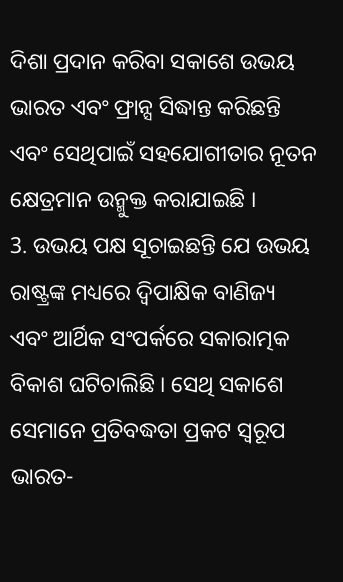ଦିଶା ପ୍ରଦାନ କରିବା ସକାଶେ ଉଭୟ ଭାରତ ଏବଂ ଫ୍ରାନ୍ସ ସିଦ୍ଧାନ୍ତ କରିଛନ୍ତି ଏବଂ ସେଥିପାଇଁ ସହଯୋଗୀତାର ନୂତନ କ୍ଷେତ୍ରମାନ ଉନ୍ମୁକ୍ତ କରାଯାଇଛି ।
3. ଉଭୟ ପକ୍ଷ ସୂଚାଇଛନ୍ତି ଯେ ଉଭୟ ରାଷ୍ଟ୍ରଙ୍କ ମଧ୍ୟରେ ଦ୍ୱିପାକ୍ଷିକ ବାଣିଜ୍ୟ ଏବଂ ଆର୍ଥିକ ସଂପର୍କରେ ସକାରାତ୍ମକ ବିକାଶ ଘଟିଚାଲିଛି । ସେଥି ସକାଶେ ସେମାନେ ପ୍ରତିବଦ୍ଧତା ପ୍ରକଟ ସ୍ୱରୂପ ଭାରତ-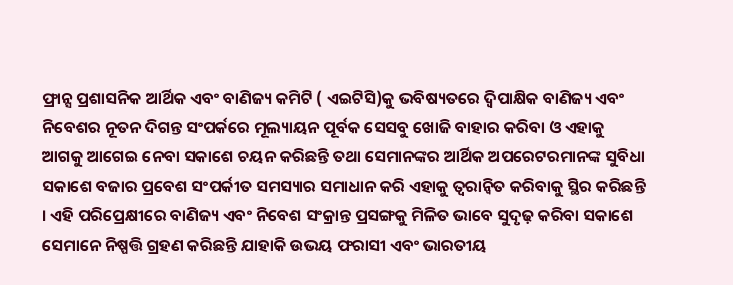ଫ୍ରାନ୍ସ ପ୍ରଶାସନିକ ଆର୍ଥିକ ଏବଂ ବାଣିଜ୍ୟ କମିଟି ( ଏଇଟିସି)କୁ ଭବିଷ୍ୟତରେ ଦ୍ୱିପାକ୍ଷିକ ବାଣିଜ୍ୟ ଏବଂ ନିବେଶର ନୂତନ ଦିଗନ୍ତ ସଂପର୍କରେ ମୂଲ୍ୟାୟନ ପୂର୍ବକ ସେସବୁ ଖୋଜି ବାହାର କରିବା ଓ ଏହାକୁ ଆଗକୁ ଆଗେଇ ନେବା ସକାଶେ ଚୟନ କରିଛନ୍ତି ତଥା ସେମାନଙ୍କର ଆର୍ଥିକ ଅପରେଟରମାନଙ୍କ ସୁବିଧା ସକାଶେ ବଜାର ପ୍ରବେଶ ସଂପର୍କୀତ ସମସ୍ୟାର ସମାଧାନ କରି ଏହାକୁ ତ୍ୱରାନ୍ୱିତ କରିବାକୁ ସ୍ଥିର କରିଛନ୍ତି । ଏହି ପରିପ୍ରେକ୍ଷୀରେ ବାଣିଜ୍ୟ ଏବଂ ନିବେଶ ସଂକ୍ରାନ୍ତ ପ୍ରସଙ୍ଗକୁ ମିଳିତ ଭାବେ ସୁଦୃଢ଼ କରିବା ସକାଶେ ସେମାନେ ନିଷ୍ପତ୍ତି ଗ୍ରହଣ କରିଛନ୍ତି ଯାହାକି ଉଭୟ ଫରାସୀ ଏବଂ ଭାରତୀୟ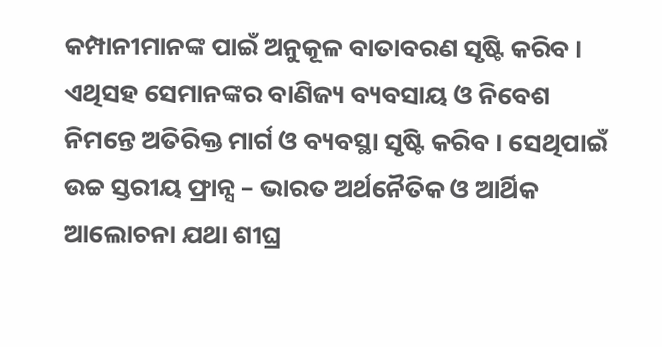କମ୍ପାନୀମାନଙ୍କ ପାଇଁ ଅନୁକୂଳ ବାତାବରଣ ସୃଷ୍ଟି କରିବ । ଏଥିସହ ସେମାନଙ୍କର ବାଣିଜ୍ୟ ବ୍ୟବସାୟ ଓ ନିବେଶ ନିମନ୍ତେ ଅତିରିକ୍ତ ମାର୍ଗ ଓ ବ୍ୟବସ୍ଥା ସୃଷ୍ଟି କରିବ । ସେଥିପାଇଁ ଉଚ୍ଚ ସ୍ତରୀୟ ଫ୍ରାନ୍ସ – ଭାରତ ଅର୍ଥନୈତିକ ଓ ଆର୍ଥିକ ଆଲୋଚନା ଯଥା ଶୀଘ୍ର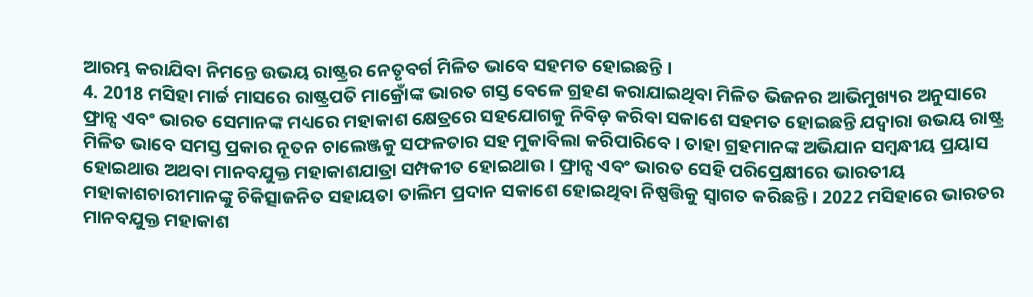ଆରମ୍ଭ କରାଯିବା ନିମନ୍ତେ ଉଭୟ ରାଷ୍ଟ୍ରର ନେତୃବର୍ଗ ମିଳିତ ଭାବେ ସହମତ ହୋଇଛନ୍ତି ।
4. 2018 ମସିହା ମାର୍ଚ୍ଚ ମାସରେ ରାଷ୍ଟ୍ରପତି ମାକ୍ରୋଁଙ୍କ ଭାରତ ଗସ୍ତ ବେଳେ ଗ୍ରହଣ କରାଯାଇଥିବା ମିଳିତ ଭିଜନର ଆଭିମୁଖ୍ୟର ଅନୁସାରେ ଫ୍ରାନ୍ସ ଏବଂ ଭାରତ ସେମାନଙ୍କ ମଧ୍ୟରେ ମହାକାଶ କ୍ଷେତ୍ରରେ ସହଯୋଗକୁ ନିବିଡ଼ କରିବା ସକାଶେ ସହମତ ହୋଇଛନ୍ତି ଯଦ୍ୱାରା ଉଭୟ ରାଷ୍ଟ୍ର ମିଳିତ ଭାବେ ସମସ୍ତ ପ୍ରକାର ନୂତନ ଚାଲେଞ୍ଜକୁ ସଫଳତାର ସହ ମୁକାବିଲା କରିପାରିବେ । ତାହା ଗ୍ରହମାନଙ୍କ ଅଭିଯାନ ସମ୍ବନ୍ଧୀୟ ପ୍ରୟାସ ହୋଇଥାଉ ଅଥବା ମାନବଯୁକ୍ତ ମହାକାଶଯାତ୍ରା ସମ୍ପକୀତ ହୋଇଥାଉ । ଫ୍ରାନ୍ସ ଏବଂ ଭାରତ ସେହି ପରିପ୍ରେକ୍ଷୀରେ ଭାରତୀୟ ମହାକାଶଚାରୀମାନଙ୍କୁ ଚିକିତ୍ସାଜନିତ ସହାୟତା ତାଲିମ ପ୍ରଦାନ ସକାଶେ ହୋଇଥିବା ନିଷ୍ପତ୍ତିକୁ ସ୍ୱାଗତ କରିଛନ୍ତି । 2022 ମସିହାରେ ଭାରତର ମାନବଯୁକ୍ତ ମହାକାଶ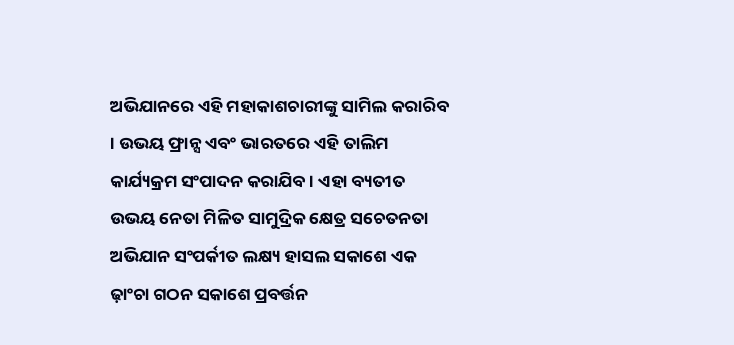ଅଭିଯାନରେ ଏହି ମହାକାଶଚାରୀଙ୍କୁ ସାମିଲ କରାରିବ । ଉଭୟ ଫ୍ରାନ୍ସ ଏବଂ ଭାରତରେ ଏହି ତାଲିମ କାର୍ଯ୍ୟକ୍ରମ ସଂପାଦନ କରାଯିବ । ଏହା ବ୍ୟତୀତ ଉଭୟ ନେତା ମିଳିତ ସାମୁଦ୍ରିକ କ୍ଷେତ୍ର ସଚେତନତା ଅଭିଯାନ ସଂପର୍କୀତ ଲକ୍ଷ୍ୟ ହାସଲ ସକାଶେ ଏକ ଢ଼ାଂଚା ଗଠନ ସକାଶେ ପ୍ରବର୍ତ୍ତନ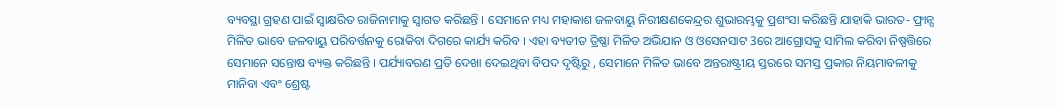ବ୍ୟବସ୍ଥା ଗ୍ରହଣ ପାଇଁ ସ୍ୱାକ୍ଷରିତ ରାଜିନାମାକୁ ସ୍ୱାଗତ କରିଛନ୍ତି । ସେମାନେ ମଧ୍ୟ ମହାକାଶ ଜଳବାୟୁ ନିରୀକ୍ଷଣକେନ୍ଦ୍ରର ଶୁଭାରମ୍ଭକୁ ପ୍ରଶଂସା କରିଛନ୍ତି ଯାହାକି ଭାରତ- ଫ୍ରାନ୍ସ ମିଳିତ ଭାବେ ଜଳବାୟୁ ପରିବର୍ତ୍ତନକୁ ରୋକିବା ଦିଗରେ କାର୍ଯ୍ୟ କରିବ । ଏହା ବ୍ୟତୀତ ତ୍ରିଷ୍ଣା ମିଳିତ ଅଭିଯାନ ଓ ଓସେନସାଟ 3ରେ ଆଗ୍ରୋସକୁ ସାମିଲ କରିବା ନିଷ୍ପତ୍ତିରେ ସେମାନେ ସନ୍ତୋଷ ବ୍ୟକ୍ତ କରିଛନ୍ତି । ପର୍ଯ୍ୟାବରଣ ପ୍ରତି ଦେଖା ଦେଇଥିବା ବିପଦ ଦୃଷ୍ଟିରୁ , ସେମାନେ ମିଳିତ ଭାବେ ଅନ୍ତରାଷ୍ଟ୍ରୀୟ ସ୍ତରରେ ସମସ୍ତ ପ୍ରକାର ନିୟମାବଳୀକୁ ମାନିବା ଏବଂ ଶ୍ରେଷ୍ଟ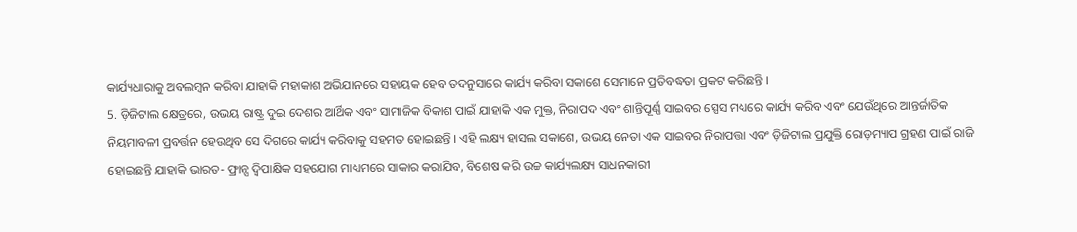କାର୍ଯ୍ୟଧାରାକୁ ଅବଲମ୍ବନ କରିବା ଯାହାକି ମହାକାଶ ଅଭିଯାନରେ ସହାୟକ ହେବ ତଦନୁସାରେ କାର୍ଯ୍ୟ କରିବା ସକାଶେ ସେମାନେ ପ୍ରତିବଦ୍ଧତା ପ୍ରକଟ କରିଛନ୍ତି ।
5. ଡ଼ିଜିଟାଲ କ୍ଷେତ୍ରରେ, ଉଭୟ ରାଷ୍ଟ୍ର ଦୁଇ ଦେଶର ଆର୍ଥିକ ଏବଂ ସାମାଜିକ ବିକାଶ ପାଇଁ ଯାହାକି ଏକ ମୁକ୍ତ, ନିରାପଦ ଏବଂ ଶାନ୍ତିପୂର୍ଣ୍ଣ ସାଇବର ସ୍ପେସ ମଧ୍ୟରେ କାର୍ଯ୍ୟ କରିବ ଏବଂ ଯେଉଁଥିରେ ଆନ୍ତର୍ଜାତିକ ନିୟମାବଳୀ ପ୍ରବର୍ତ୍ତନ ହେଉଥିବ ସେ ଦିଗରେ କାର୍ଯ୍ୟ କରିବାକୁ ସହମତ ହୋଇଛନ୍ତି । ଏହି ଲକ୍ଷ୍ୟ ହାସଲ ସକାଶେ, ଉଭୟ ନେତା ଏକ ସାଇବର ନିରାପତ୍ତା ଏବଂ ଡ଼ିଜିଟାଲ ପ୍ରଯୁକ୍ତି ରୋଡ଼ମ୍ୟାପ ଗ୍ରହଣ ପାଇଁ ରାଜି ହୋଇଛନ୍ତି ଯାହାକି ଭାରତ- ଫ୍ରାନ୍ସ ଦ୍ୱିପାକ୍ଷିକ ସହଯୋଗ ମାଧ୍ୟମରେ ସାକାର କରାଯିବ, ବିଶେଷ କରି ଉଚ୍ଚ କାର୍ଯ୍ୟଲକ୍ଷ୍ୟ ସାଧନକାରୀ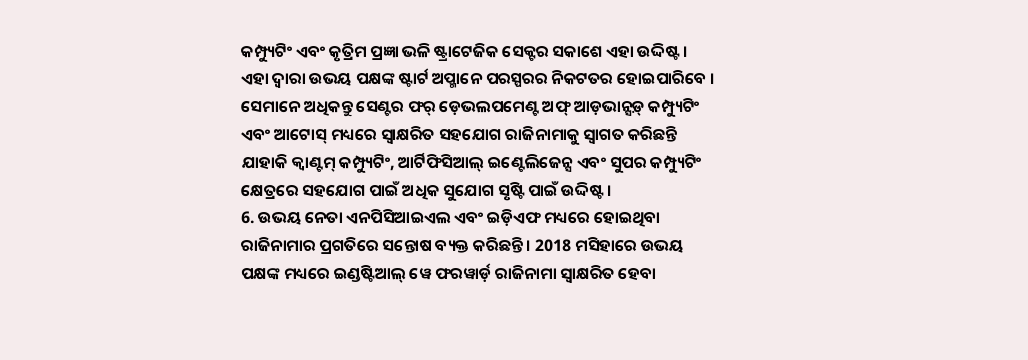କମ୍ପ୍ୟୁଟିଂ ଏବଂ କୃତ୍ରିମ ପ୍ରଜ୍ଞା ଭଳି ଷ୍ଟ୍ରାଟେଜିକ ସେକ୍ଟର ସକାଶେ ଏହା ଉଦ୍ଦିଷ୍ଟ । ଏହା ଦ୍ୱାରା ଉଭୟ ପକ୍ଷଙ୍କ ଷ୍ଟାର୍ଟ ଅପ୍ମାନେ ପରସ୍ପରର ନିକଟତର ହୋଇପାରିବେ । ସେମାନେ ଅଧିକନ୍ତୁ ସେଣ୍ଟର ଫର୍ ଡ଼େଭଲପମେଣ୍ଟ ଅଫ୍ ଆଡ଼ଭାନ୍ସଡ଼୍ କମ୍ପ୍ୟୁଟିଂ ଏବଂ ଆଟୋସ୍ ମଧ୍ୟରେ ସ୍ୱାକ୍ଷରିତ ସହଯୋଗ ରାଜିନାମାକୁ ସ୍ୱାଗତ କରିଛନ୍ତି ଯାହାକି କ୍ୱାଣ୍ଟମ୍ କମ୍ପ୍ୟୁଟିଂ, ଆର୍ଟିଫିସିଆଲ୍ ଇଣ୍ଟେଲିଜେନ୍ସ ଏବଂ ସୁପର କମ୍ପ୍ୟୁଟିଂ କ୍ଷେତ୍ରରେ ସହଯୋଗ ପାଇଁ ଅଧିକ ସୁଯୋଗ ସୃଷ୍ଟି ପାଇଁ ଉଦ୍ଦିଷ୍ଟ ।
6. ଉଭୟ ନେତା ଏନପିସିଆଇଏଲ ଏବଂ ଇଡ଼ିଏଫ ମଧ୍ୟରେ ହୋଇଥିବା ରାଜିନାମାର ପ୍ରଗତିରେ ସନ୍ତୋଷ ବ୍ୟକ୍ତ କରିଛନ୍ତି । 2018 ମସିହାରେ ଉଭୟ ପକ୍ଷଙ୍କ ମଧ୍ୟରେ ଇଣ୍ଡଷ୍ଟିଆଲ୍ ୱେ ଫରୱାର୍ଡ଼ ରାଜିନାମା ସ୍ୱାକ୍ଷରିତ ହେବା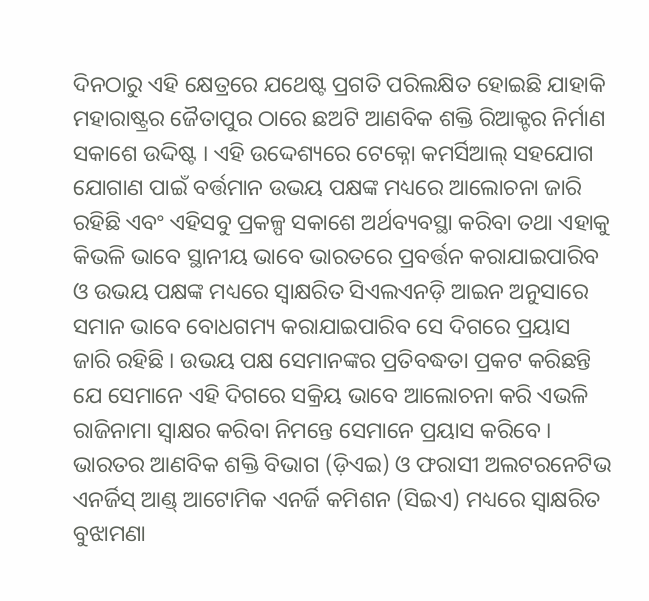ଦିନଠାରୁ ଏହି କ୍ଷେତ୍ରରେ ଯଥେଷ୍ଟ ପ୍ରଗତି ପରିଲକ୍ଷିତ ହୋଇଛି ଯାହାକି ମହାରାଷ୍ଟ୍ରର ଜୈତାପୁର ଠାରେ ଛଅଟି ଆଣବିକ ଶକ୍ତି ରିଆକ୍ଟର ନିର୍ମାଣ ସକାଶେ ଉଦ୍ଦିଷ୍ଟ । ଏହି ଉଦ୍ଦେଶ୍ୟରେ ଟେକ୍ନୋ କମର୍ସିଆଲ୍ ସହଯୋଗ ଯୋଗାଣ ପାଇଁ ବର୍ତ୍ତମାନ ଉଭୟ ପକ୍ଷଙ୍କ ମଧ୍ୟରେ ଆଲୋଚନା ଜାରି ରହିଛି ଏବଂ ଏହିସବୁ ପ୍ରକଳ୍ପ ସକାଶେ ଅର୍ଥବ୍ୟବସ୍ଥା କରିବା ତଥା ଏହାକୁ କିଭଳି ଭାବେ ସ୍ଥାନୀୟ ଭାବେ ଭାରତରେ ପ୍ରବର୍ତ୍ତନ କରାଯାଇପାରିବ ଓ ଉଭୟ ପକ୍ଷଙ୍କ ମଧ୍ୟରେ ସ୍ୱାକ୍ଷରିତ ସିଏଲଏନଡ଼ି ଆଇନ ଅନୁସାରେ ସମାନ ଭାବେ ବୋଧଗମ୍ୟ କରାଯାଇପାରିବ ସେ ଦିଗରେ ପ୍ରୟାସ ଜାରି ରହିଛି । ଉଭୟ ପକ୍ଷ ସେମାନଙ୍କର ପ୍ରତିବଦ୍ଧତା ପ୍ରକଟ କରିଛନ୍ତି ଯେ ସେମାନେ ଏହି ଦିଗରେ ସକ୍ରିୟ ଭାବେ ଆଲୋଚନା କରି ଏଭଳି ରାଜିନାମା ସ୍ୱାକ୍ଷର କରିବା ନିମନ୍ତେ ସେମାନେ ପ୍ରୟାସ କରିବେ । ଭାରତର ଆଣବିକ ଶକ୍ତି ବିଭାଗ (ଡ଼ିଏଇ) ଓ ଫରାସୀ ଅଲଟରନେଟିଭ ଏନର୍ଜିସ୍ ଆଣ୍ଡ୍ ଆଟୋମିକ ଏନର୍ଜି କମିଶନ (ସିଇଏ) ମଧ୍ୟରେ ସ୍ୱାକ୍ଷରିତ ବୁଝାମଣା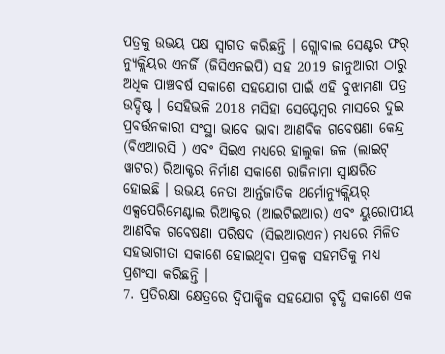ପତ୍ରକୁ ଉଭୟ ପକ୍ଷ ସ୍ୱାଗତ କରିଛନ୍ତି । ଗ୍ଲୋବାଲ ସେଣ୍ଟର ଫର୍ ନ୍ୟୁକ୍ଲିୟର ଏନର୍ଜି (ଜିସିଏନଇପି) ସହ 2019 ଜାନୁଆରୀ ଠାରୁ ଅଧିକ ପାଞ୍ଚବର୍ଷ ସକାଶେ ସହଯୋଗ ପାଇଁ ଏହି ବୁଝାମଣା ପତ୍ର ଉଦ୍ଦିଷ୍ଟ । ସେହିଭଳି 2018 ମସିହା ସେପ୍ଟେମ୍ବର ମାସରେ ଦୁଇ ପ୍ରବର୍ତ୍ତନକାରୀ ସଂସ୍ଥା ଭାବେ ଭାବା ଆଣବିକ ଗବେଷଣା କେନ୍ଦ୍ର (ବିଏଆରସି ) ଏବଂ ସିଇଏ ମଧ୍ୟରେ ହାଲୁକା ଜଳ (ଲାଇଟ୍ ୱାଟର) ରିଆକ୍ଟର ନିର୍ମାଣ ସକାଶେ ରାଜିନାମା ସ୍ୱାକ୍ଷରିତ ହୋଇଛି । ଉଭୟ ନେତା ଆର୍ନ୍ତଜାତିକ ଥର୍ମୋନ୍ୟୁକ୍ଲିୟର୍ ଏକ୍ସପେରିମେଣ୍ଟାଲ ରିଆକ୍ଟର (ଆଇଟିଇଆର) ଏବଂ ୟୁରୋପୀୟ ଆଣବିକ ଗବେଷଣା ପରିଷଦ (ସିଇଆରଏନ) ମଧ୍ୟରେ ମିଳିତ ସହଭାଗୀତା ସକାଶେ ହୋଇଥିବା ପ୍ରକଳ୍ପ ସହମତିକୁ ମଧ୍ୟ ପ୍ରଶଂସା କରିଛନ୍ତି ।
7. ପ୍ରତିରକ୍ଷା କ୍ଷେତ୍ରରେ ଦ୍ୱିପାକ୍ଷିକ ସହଯୋଗ ବୃଦ୍ଧି ସକାଶେ ଏକ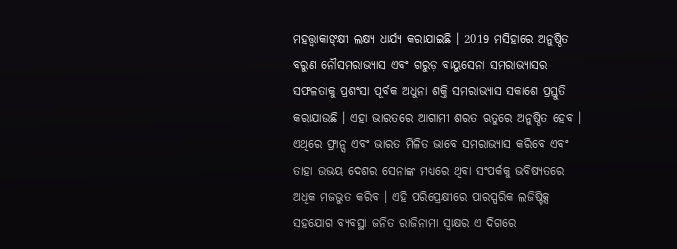ମହତ୍ତ୍ୱାକାଙ୍କ୍ଷୀ ଲକ୍ଷ୍ୟ ଧାର୍ଯ୍ୟ କରାଯାଇଛି । 2019 ମସିହାରେ ଅନୁଷ୍ଠିତ ବରୁଣ ନୌସମରାଭ୍ୟାସ ଏବଂ ଗରୁଡ଼ ବାୟୁସେନା ସମରାଭ୍ୟାସର ସଫଳତାକୁ ପ୍ରଶଂସା ପୂର୍ବକ ଅଧୁନା ଶକ୍ତି ସମରାଭ୍ୟାସ ସକାଶେ ପ୍ରସ୍ତୁତି କରାଯାଉଛି । ଏହା ଭାରତରେ ଆଗାମୀ ଶରତ ଋତୁରେ ଅନୁଷ୍ଠିତ ହେବ । ଏଥିରେ ଫ୍ରାନ୍ସ ଏବଂ ଭାରତ ମିଳିତ ଭାବେ ସମରାଭ୍ୟାସ କରିବେ ଏବଂ ତାହା ଉଭୟ ଦେଶର ସେନାଙ୍କ ମଧ୍ୟରେ ଥିବା ସଂପର୍କକୁ ଭବିଷ୍ୟତରେ ଅଧିକ ମଜଭୁତ କରିବ । ଏହି ପରିପ୍ରେକ୍ଷୀରେ ପାରସ୍ପରିକ ଲଜିଷ୍ଟିକ୍ସ ସହଯୋଗ ବ୍ୟବସ୍ଥା ଜନିତ ରାଜିନାମା ସ୍ୱାକ୍ଷର ଏ ଦିଗରେ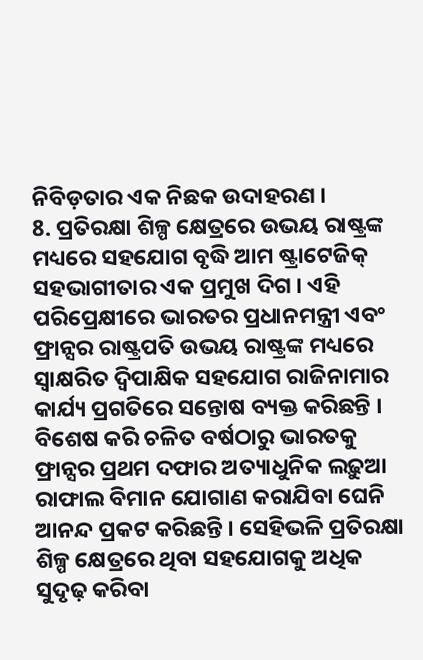ନିବିଡ଼ତାର ଏକ ନିଛକ ଉଦାହରଣ ।
8. ପ୍ରତିରକ୍ଷା ଶିଳ୍ପ କ୍ଷେତ୍ରରେ ଉଭୟ ରାଷ୍ଟ୍ରଙ୍କ ମଧ୍ୟରେ ସହଯୋଗ ବୃଦ୍ଧି ଆମ ଷ୍ଟ୍ରାଟେଜିକ୍ ସହଭାଗୀତାର ଏକ ପ୍ରମୁଖ ଦିଗ । ଏହି ପରିପ୍ରେକ୍ଷୀରେ ଭାରତର ପ୍ରଧାନମନ୍ତ୍ରୀ ଏବଂ ଫ୍ରାନ୍ସର ରାଷ୍ଟ୍ରପତି ଉଭୟ ରାଷ୍ଟ୍ରଙ୍କ ମଧ୍ୟରେ ସ୍ୱାକ୍ଷରିତ ଦ୍ୱିପାକ୍ଷିକ ସହଯୋଗ ରାଜିନାମାର କାର୍ଯ୍ୟ ପ୍ରଗତିରେ ସନ୍ତୋଷ ବ୍ୟକ୍ତ କରିଛନ୍ତି । ବିଶେଷ କରି ଚଳିତ ବର୍ଷଠାରୁ ଭାରତକୁ ଫ୍ରାନ୍ସର ପ୍ରଥମ ଦଫାର ଅତ୍ୟାଧୁନିକ ଲଢ଼ୁଆ ରାଫାଲ ବିମାନ ଯୋଗାଣ କରାଯିବା ଘେନି ଆନନ୍ଦ ପ୍ରକଟ କରିଛନ୍ତି । ସେହିଭଳି ପ୍ରତିରକ୍ଷା ଶିଳ୍ପ କ୍ଷେତ୍ରରେ ଥିବା ସହଯୋଗକୁ ଅଧିକ ସୁଦୃଢ଼ କରିବା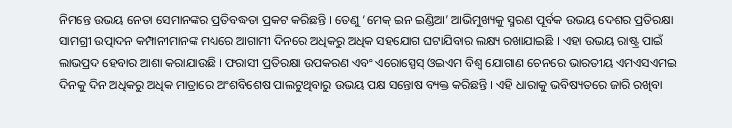ନିମନ୍ତେ ଉଭୟ ନେତା ସେମାନଙ୍କର ପ୍ରତିବଦ୍ଧତା ପ୍ରକଟ କରିଛନ୍ତି । ତେଣୁ ‘ମେକ୍ ଇନ ଇଣ୍ଡିଆ’ ଆଭିମୁଖ୍ୟକୁ ସ୍ମରଣ ପୂର୍ବକ ଉଭୟ ଦେଶର ପ୍ରତିରକ୍ଷା ସାମଗ୍ରୀ ଉତ୍ପାଦନ କମ୍ପାନୀମାନଙ୍କ ମଧ୍ୟରେ ଆଗାମୀ ଦିନରେ ଅଧିକରୁ ଅଧିକ ସହଯୋଗ ଘଟାଯିବାର ଲକ୍ଷ୍ୟ ରଖାଯାଇଛି । ଏହା ଉଭୟ ରାଷ୍ଟ୍ର ପାଇଁ ଲାଭପ୍ରଦ ହେବାର ଆଶା କରାଯାଉଛି । ଫରାସୀ ପ୍ରତିରକ୍ଷା ଉପକରଣ ଏବଂ ଏରୋସ୍ପେସ୍ ଓଇଏମ ବିଶ୍ୱ ଯୋଗାଣ ଚେନରେ ଭାରତୀୟ ଏମଏସଏମଇ ଦିନକୁ ଦିନ ଅଧିକରୁ ଅଧିକ ମାତ୍ରାରେ ଅଂଶବିଶେଷ ପାଲଟୁଥିବାରୁ ଉଭୟ ପକ୍ଷ ସନ୍ତୋଷ ବ୍ୟକ୍ତ କରିଛନ୍ତି । ଏହି ଧାରାକୁ ଭବିଷ୍ୟତରେ ଜାରି ରଖିବା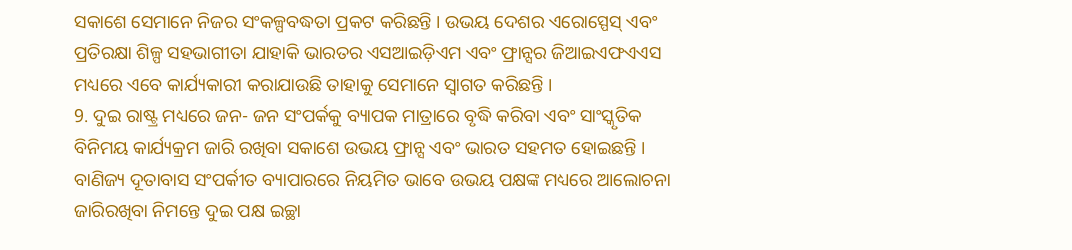ସକାଶେ ସେମାନେ ନିଜର ସଂକଳ୍ପବଦ୍ଧତା ପ୍ରକଟ କରିଛନ୍ତି । ଉଭୟ ଦେଶର ଏରୋସ୍ପେସ୍ ଏବଂ ପ୍ରତିରକ୍ଷା ଶିଳ୍ପ ସହଭାଗୀତା ଯାହାକି ଭାରତର ଏସଆଇଡ଼ିଏମ ଏବଂ ଫ୍ରାନ୍ସର ଜିଆଇଏଫଏଏସ ମଧ୍ୟରେ ଏବେ କାର୍ଯ୍ୟକାରୀ କରାଯାଉଛି ତାହାକୁ ସେମାନେ ସ୍ୱାଗତ କରିଛନ୍ତି ।
9. ଦୁଇ ରାଷ୍ଟ୍ର ମଧ୍ୟରେ ଜନ- ଜନ ସଂପର୍କକୁ ବ୍ୟାପକ ମାତ୍ରାରେ ବୃଦ୍ଧି କରିବା ଏବଂ ସାଂସ୍କୃତିକ ବିନିମୟ କାର୍ଯ୍ୟକ୍ରମ ଜାରି ରଖିବା ସକାଶେ ଉଭୟ ଫ୍ରାନ୍ସ ଏବଂ ଭାରତ ସହମତ ହୋଇଛନ୍ତି । ବାଣିଜ୍ୟ ଦୂତାବାସ ସଂପର୍କୀତ ବ୍ୟାପାରରେ ନିୟମିତ ଭାବେ ଉଭୟ ପକ୍ଷଙ୍କ ମଧ୍ୟରେ ଆଲୋଚନା ଜାରିରଖିବା ନିମନ୍ତେ ଦୁଇ ପକ୍ଷ ଇଚ୍ଛା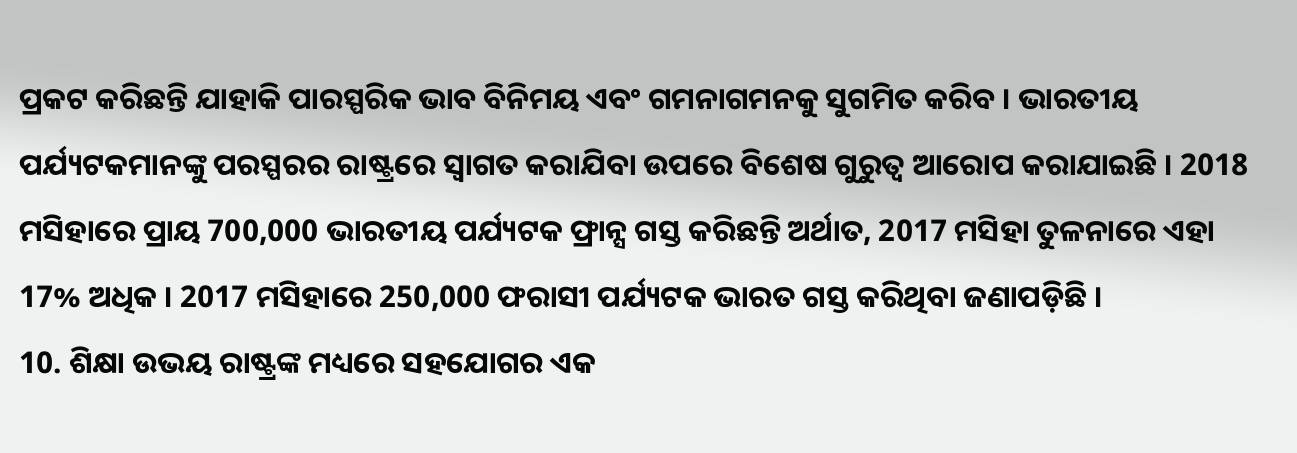ପ୍ରକଟ କରିଛନ୍ତି ଯାହାକି ପାରସ୍ପରିକ ଭାବ ବିନିମୟ ଏବଂ ଗମନାଗମନକୁ ସୁଗମିତ କରିବ । ଭାରତୀୟ ପର୍ଯ୍ୟଟକମାନଙ୍କୁ ପରସ୍ପରର ରାଷ୍ଟ୍ରରେ ସ୍ୱାଗତ କରାଯିବା ଉପରେ ବିଶେଷ ଗୁରୁତ୍ୱ ଆରୋପ କରାଯାଇଛି । 2018 ମସିହାରେ ପ୍ରାୟ 700,000 ଭାରତୀୟ ପର୍ଯ୍ୟଟକ ଫ୍ରାନ୍ସ ଗସ୍ତ କରିଛନ୍ତି ଅର୍ଥାତ, 2017 ମସିହା ତୁଳନାରେ ଏହା 17% ଅଧିକ । 2017 ମସିହାରେ 250,000 ଫରାସୀ ପର୍ଯ୍ୟଟକ ଭାରତ ଗସ୍ତ କରିଥିବା ଜଣାପଡ଼ିଛି ।
10. ଶିକ୍ଷା ଉଭୟ ରାଷ୍ଟ୍ରଙ୍କ ମଧ୍ୟରେ ସହଯୋଗର ଏକ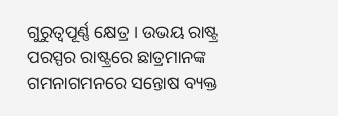ଗୁରୁତ୍ୱପୂର୍ଣ୍ଣ କ୍ଷେତ୍ର । ଉଭୟ ରାଷ୍ଟ୍ର ପରସ୍ପର ରାଷ୍ଟ୍ରରେ ଛାତ୍ରମାନଙ୍କ ଗମନାଗମନରେ ସନ୍ତୋଷ ବ୍ୟକ୍ତ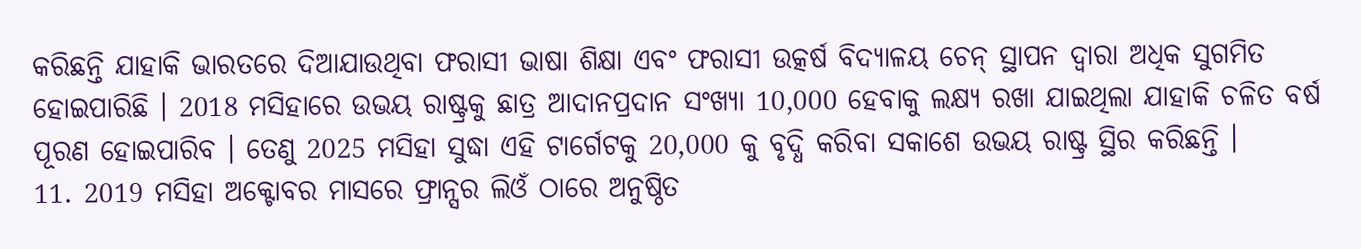କରିଛନ୍ତି ଯାହାକି ଭାରତରେ ଦିଆଯାଉଥିବା ଫରାସୀ ଭାଷା ଶିକ୍ଷା ଏବଂ ଫରାସୀ ଉତ୍କର୍ଷ ବିଦ୍ୟାଳୟ ଚେନ୍ ସ୍ଥାପନ ଦ୍ୱାରା ଅଧିକ ସୁଗମିତ ହୋଇପାରିଛି । 2018 ମସିହାରେ ଉଭୟ ରାଷ୍ଟ୍ରକୁ ଛାତ୍ର ଆଦାନପ୍ରଦାନ ସଂଖ୍ୟା 10,000 ହେବାକୁ ଲକ୍ଷ୍ୟ ରଖା ଯାଇଥିଲା ଯାହାକି ଚଳିତ ବର୍ଷ ପୂରଣ ହୋଇପାରିବ । ତେଣୁ 2025 ମସିହା ସୁଦ୍ଧା ଏହି ଟାର୍ଗେଟକୁ 20,000 କୁ ବୃଦ୍ଧି କରିବା ସକାଶେ ଉଭୟ ରାଷ୍ଟ୍ର ସ୍ଥିର କରିଛନ୍ତି ।
11. 2019 ମସିହା ଅକ୍ଟୋବର ମାସରେ ଫ୍ରାନ୍ସର ଲିଓଁ ଠାରେ ଅନୁଷ୍ଠିତ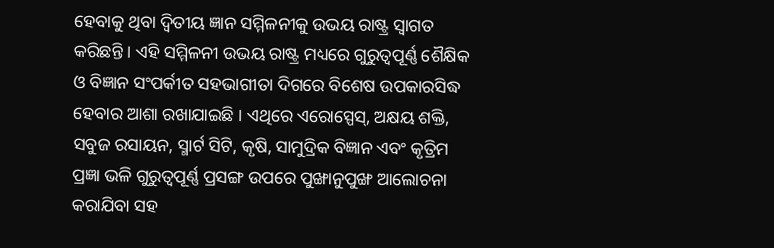ହେବାକୁ ଥିବା ଦ୍ୱିତୀୟ ଜ୍ଞାନ ସମ୍ମିଳନୀକୁ ଉଭୟ ରାଷ୍ଟ୍ର ସ୍ୱାଗତ କରିଛନ୍ତି । ଏହି ସମ୍ମିଳନୀ ଉଭୟ ରାଷ୍ଟ୍ର ମଧ୍ୟରେ ଗୁରୁତ୍ୱପୂର୍ଣ୍ଣ ଶୈକ୍ଷିକ ଓ ବିଜ୍ଞାନ ସଂପର୍କୀତ ସହଭାଗୀତା ଦିଗରେ ବିଶେଷ ଉପକାରସିଦ୍ଧ ହେବାର ଆଶା ରଖାଯାଇଛି । ଏଥିରେ ଏରୋସ୍ପେସ୍, ଅକ୍ଷୟ ଶକ୍ତି, ସବୁଜ ରସାୟନ, ସ୍ମାର୍ଟ ସିଟି, କୃଷି, ସାମୁଦ୍ରିକ ବିଜ୍ଞାନ ଏବଂ କୃତ୍ରିମ ପ୍ରଜ୍ଞା ଭଳି ଗୁରୁତ୍ୱପୂର୍ଣ୍ଣ ପ୍ରସଙ୍ଗ ଉପରେ ପୁଙ୍ଖାନୁପୁଙ୍ଖ ଆଲୋଚନା କରାଯିବା ସହ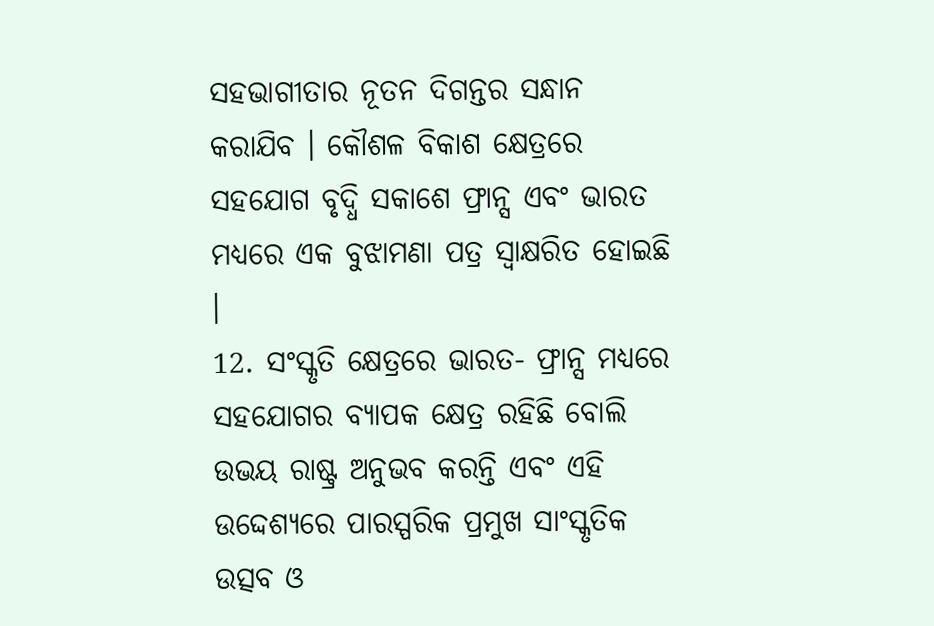ସହଭାଗୀତାର ନୂତନ ଦିଗନ୍ତର ସନ୍ଧାନ କରାଯିବ । କୌଶଳ ବିକାଶ କ୍ଷେତ୍ରରେ ସହଯୋଗ ବୃଦ୍ଧି ସକାଶେ ଫ୍ରାନ୍ସ ଏବଂ ଭାରତ ମଧ୍ୟରେ ଏକ ବୁଝାମଣା ପତ୍ର ସ୍ୱାକ୍ଷରିତ ହୋଇଛି ।
12. ସଂସ୍କୃତି କ୍ଷେତ୍ରରେ ଭାରତ- ଫ୍ରାନ୍ସ ମଧ୍ୟରେ ସହଯୋଗର ବ୍ୟାପକ କ୍ଷେତ୍ର ରହିଛି ବୋଲି ଉଭୟ ରାଷ୍ଟ୍ର ଅନୁଭବ କରନ୍ତି ଏବଂ ଏହି ଉଦ୍ଦେଶ୍ୟରେ ପାରସ୍ପରିକ ପ୍ରମୁଖ ସାଂସ୍କୃତିକ ଉତ୍ସବ ଓ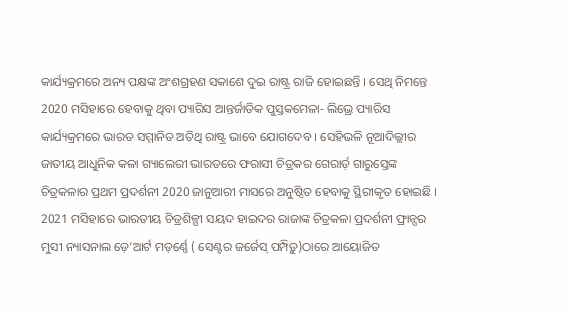କାର୍ଯ୍ୟକ୍ରମରେ ଅନ୍ୟ ପକ୍ଷଙ୍କ ଅଂଶଗ୍ରହଣ ସକାଶେ ଦୁଇ ରାଷ୍ଟ୍ର ରାଜି ହୋଇଛନ୍ତି । ସେଥି ନିମନ୍ତେ 2020 ମସିହାରେ ହେବାକୁ ଥିବା ପ୍ୟାରିସ ଆନ୍ତର୍ଜାତିକ ପୁସ୍ତକମେଳା- ଲିଭ୍ରେ ପ୍ୟାରିସ କାର୍ଯ୍ୟକ୍ରମରେ ଭାରତ ସମ୍ମାନିତ ଅତିଥି ରାଷ୍ଟ୍ର ଭାବେ ଯୋଗଦେବ । ସେହିଭଳି ନୂଆଦିଲ୍ଲୀର ଜାତୀୟ ଆଧୁନିକ କଳା ଗ୍ୟାଲେରୀ ଭାରତରେ ଫରାସୀ ଚିତ୍ରକର ଗେରାର୍ଡ଼ ଗାରୁସ୍ତେଙ୍କ ଚିତ୍ରକଳାର ପ୍ରଥମ ପ୍ରଦର୍ଶନୀ 2020 ଜାନୁଆରୀ ମାସରେ ଅନୁଷ୍ଠିତ ହେବାକୁ ସ୍ଥିରୀକୃତ ହୋଇଛି । 2021 ମସିହାରେ ଭାରତୀୟ ଚିତ୍ରଶିଳ୍ପୀ ସୟଦ ହାଇଦର ରାଜାଙ୍କ ଚିତ୍ରକଳା ପ୍ରଦର୍ଶନୀ ଫ୍ରାନ୍ସର ମୁସୀ ନ୍ୟାସନାଲ ଡ଼େ’ଆର୍ଟ ମଡ଼ର୍ଣ୍ଣେ ( ସେଣ୍ଟର ଜର୍ଜେସ୍ ପମ୍ପିଡ଼ୁ)ଠାରେ ଆୟୋଜିତ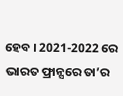ହେବ । 2021-2022 ରେ ଭାରତ ଫ୍ରାନ୍ସରେ ତା’ର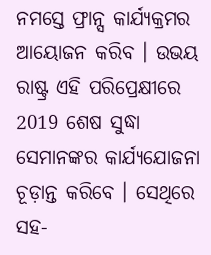ନମସ୍ତେ ଫ୍ରାନ୍ସ କାର୍ଯ୍ୟକ୍ରମର ଆୟୋଜନ କରିବ । ଉଭୟ ରାଷ୍ଟ୍ର ଏହି ପରିପ୍ରେକ୍ଷୀରେ 2019 ଶେଷ ସୁଦ୍ଧା ସେମାନଙ୍କର କାର୍ଯ୍ୟଯୋଜନା ଚୂଡ଼ାନ୍ତ କରିବେ । ସେଥିରେ ସହ-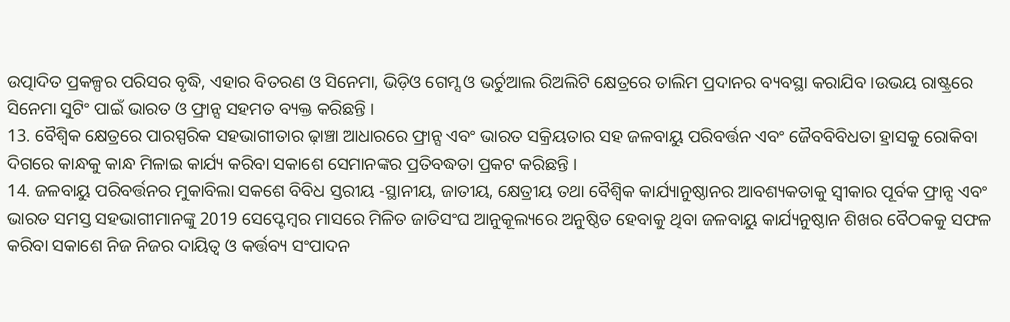ଉତ୍ପାଦିତ ପ୍ରକଳ୍ପର ପରିସର ବୃଦ୍ଧି, ଏହାର ବିତରଣ ଓ ସିନେମା, ଭିଡ଼ିଓ ଗେମ୍ସ ଓ ଭର୍ଚୁଆଲ ରିଅଲିଟି କ୍ଷେତ୍ରରେ ତାଲିମ ପ୍ରଦାନର ବ୍ୟବସ୍ଥା କରାଯିବ ।ଉଭୟ ରାଷ୍ଟ୍ରରେ ସିନେମା ସୁଟିଂ ପାଇଁ ଭାରତ ଓ ଫ୍ରାନ୍ସ ସହମତ ବ୍ୟକ୍ତ କରିଛନ୍ତି ।
13. ବୈଶ୍ୱିକ କ୍ଷେତ୍ରରେ ପାରସ୍ପରିକ ସହଭାଗୀତାର ଢ଼ାଞ୍ଚା ଆଧାରରେ ଫ୍ରାନ୍ସ ଏବଂ ଭାରତ ସକ୍ରିୟତାର ସହ ଜଳବାୟୁ ପରିବର୍ତ୍ତନ ଏବଂ ଜୈବବିବିଧତା ହ୍ରାସକୁ ରୋକିବା ଦିଗରେ କାନ୍ଧକୁ କାନ୍ଧ ମିଳାଇ କାର୍ଯ୍ୟ କରିବା ସକାଶେ ସେମାନଙ୍କର ପ୍ରତିବଦ୍ଧତା ପ୍ରକଟ କରିଛନ୍ତି ।
14. ଜଳବାୟୁ ପରିବର୍ତ୍ତନର ମୁକାବିଲା ସକଶେ ବିବିଧ ସ୍ତରୀୟ -ସ୍ଥାନୀୟ, ଜାତୀୟ, କ୍ଷେତ୍ରୀୟ ତଥା ବୈଶ୍ୱିକ କାର୍ଯ୍ୟାନୁଷ୍ଠାନର ଆବଶ୍ୟକତାକୁ ସ୍ୱୀକାର ପୂର୍ବକ ଫ୍ରାନ୍ସ ଏବଂ ଭାରତ ସମସ୍ତ ସହଭାଗୀମାନଙ୍କୁ 2019 ସେପ୍ଟେମ୍ବର ମାସରେ ମିଳିତ ଜାତିସଂଘ ଆନୁକୂଲ୍ୟରେ ଅନୁଷ୍ଠିତ ହେବାକୁ ଥିବା ଜଳବାୟୁ କାର୍ଯ୍ୟନୁଷ୍ଠାନ ଶିଖର ବୈଠକକୁ ସଫଳ କରିବା ସକାଶେ ନିଜ ନିଜର ଦାୟିତ୍ୱ ଓ କର୍ତ୍ତବ୍ୟ ସଂପାଦନ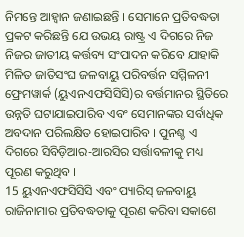ନିମନ୍ତେ ଆହ୍ୱାନ ଜଣାଇଛନ୍ତି । ସେମାନେ ପ୍ରତିବଦ୍ଧତା ପ୍ରକଟ କରିଛନ୍ତି ଯେ ଉଭୟ ରାଷ୍ଟ୍ର ଏ ଦିଗରେ ନିଜ ନିଜର ଜାତୀୟ କର୍ତ୍ତବ୍ୟ ସଂପାଦନ କରିବେ ଯାହାକି ମିଳିତ ଜାତିସଂଘ ଜଳବାୟୁ ପରିବର୍ତ୍ତନ ସମ୍ମିଳନୀ ଫ୍ରେମୱାର୍କ (ୟୁଏନଏଫସିସିସି)ର ବର୍ତ୍ତମାନର ସ୍ଥିତିରେ ଉନ୍ନତି ଘଟାଯାଇପାରିବ ଏବଂ ସେମାନଙ୍କର ସର୍ବାଧିକ ଅବଦାନ ପରିଲକ୍ଷିତ ହୋଇପାରିବ । ପୁନଶ୍ଚ ଏ ଦିଗରେ ସିବିଡ଼ିଆର-ଆରସିର ସର୍ତ୍ତାବଳୀକୁ ମଧ୍ୟ ପୂରଣ କରୁଥିବ ।
15 ୟୁଏନଏଫସିସିସି ଏବଂ ପ୍ୟାରିସ୍ ଜଳବାୟୁ ରାଜିନାମାର ପ୍ରତିବଦ୍ଧତାକୁ ପୂରଣ କରିବା ସକାଶେ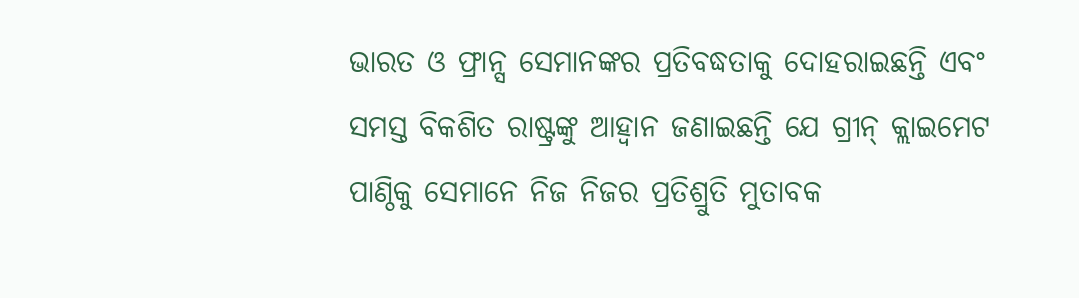ଭାରତ ଓ ଫ୍ରାନ୍ସ ସେମାନଙ୍କର ପ୍ରତିବଦ୍ଧତାକୁ ଦୋହରାଇଛନ୍ତି ଏବଂ ସମସ୍ତ ବିକଶିତ ରାଷ୍ଟ୍ରଙ୍କୁ ଆହ୍ୱାନ ଜଣାଇଛନ୍ତି ଯେ ଗ୍ରୀନ୍ କ୍ଲାଇମେଟ ପାଣ୍ଠିକୁ ସେମାନେ ନିଜ ନିଜର ପ୍ରତିଶ୍ରୁତି ମୁତାବକ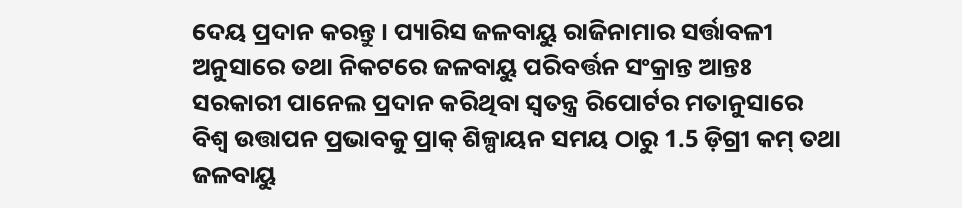ଦେୟ ପ୍ରଦାନ କରନ୍ତୁ । ପ୍ୟାରିସ ଜଳବାୟୁ ରାଜିନାମାର ସର୍ତ୍ତାବଳୀ ଅନୁସାରେ ତଥା ନିକଟରେ ଜଳବାୟୁ ପରିବର୍ତ୍ତନ ସଂକ୍ରାନ୍ତ ଆନ୍ତଃ ସରକାରୀ ପାନେଲ ପ୍ରଦାନ କରିଥିବା ସ୍ୱତନ୍ତ୍ର ରିପୋର୍ଟର ମତାନୁସାରେ ବିଶ୍ୱ ଉତ୍ତାପନ ପ୍ରଭାବକୁ ପ୍ରାକ୍ ଶିଳ୍ପାୟନ ସମୟ ଠାରୁ 1.5 ଡ଼ିଗ୍ରୀ କମ୍ ତଥା ଜଳବାୟୁ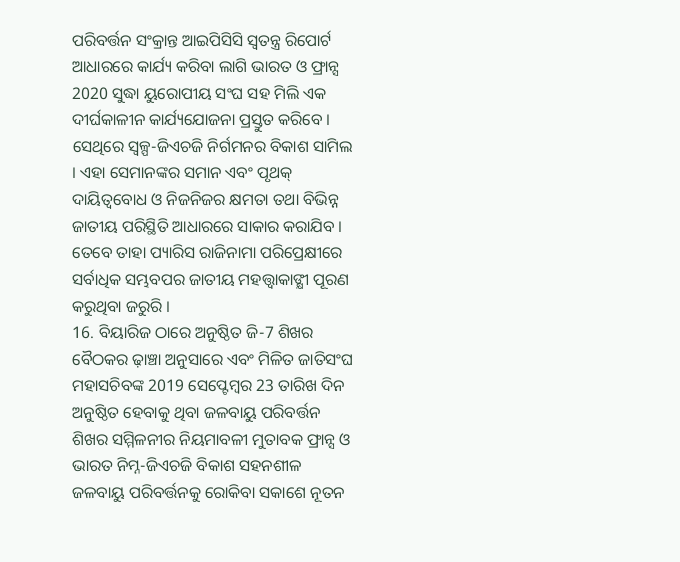ପରିବର୍ତ୍ତନ ସଂକ୍ରାନ୍ତ ଆଇପିସିସି ସ୍ୱତନ୍ତ୍ର ରିପୋର୍ଟ ଆଧାରରେ କାର୍ଯ୍ୟ କରିବା ଲାଗି ଭାରତ ଓ ଫ୍ରାନ୍ସ 2020 ସୁଦ୍ଧା ୟୁରୋପୀୟ ସଂଘ ସହ ମିଲି ଏକ ଦୀର୍ଘକାଳୀନ କାର୍ଯ୍ୟଯୋଜନା ପ୍ରସ୍ତୁତ କରିବେ । ସେଥିରେ ସ୍ୱଳ୍ପ-ଜିଏଚଜି ନିର୍ଗମନର ବିକାଶ ସାମିଲ । ଏହା ସେମାନଙ୍କର ସମାନ ଏବଂ ପୃଥକ୍ ଦାୟିତ୍ୱବୋଧ ଓ ନିଜନିଜର କ୍ଷମତା ତଥା ବିଭିନ୍ନ ଜାତୀୟ ପରିସ୍ଥିତି ଆଧାରରେ ସାକାର କରାଯିବ । ତେବେ ତାହା ପ୍ୟାରିସ ରାଜିନାମା ପରିପ୍ରେକ୍ଷୀରେ ସର୍ବାଧିକ ସମ୍ଭବପର ଜାତୀୟ ମହତ୍ତ୍ୱାକାଙ୍କ୍ଷୀ ପୂରଣ କରୁଥିବା ଜରୁରି ।
16. ବିୟାରିଜ ଠାରେ ଅନୁଷ୍ଠିତ ଜି-7 ଶିଖର ବୈଠକର ଢ଼ାଞ୍ଚା ଅନୁସାରେ ଏବଂ ମିଳିତ ଜାତିସଂଘ ମହାସଚିବଙ୍କ 2019 ସେପ୍ଟେମ୍ବର 23 ତାରିଖ ଦିନ ଅନୁଷ୍ଠିତ ହେବାକୁ ଥିବା ଜଳବାୟୁ ପରିବର୍ତ୍ତନ ଶିଖର ସମ୍ମିଳନୀର ନିୟମାବଳୀ ମୁତାବକ ଫ୍ରାନ୍ସ ଓ ଭାରତ ନିମ୍ନ-ଜିଏଚଜି ବିକାଶ ସହନଶୀଳ ଜଳବାୟୁ ପରିବର୍ତ୍ତନକୁ ରୋକିବା ସକାଶେ ନୂତନ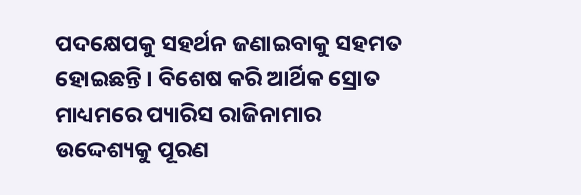ପଦକ୍ଷେପକୁ ସହର୍ଥନ ଜଣାଇବାକୁ ସହମତ ହୋଇଛନ୍ତି । ବିଶେଷ କରି ଆର୍ଥିକ ସ୍ରୋତ ମାଧ୍ୟମରେ ପ୍ୟାରିସ ରାଜିନାମାର ଉଦ୍ଦେଶ୍ୟକୁ ପୂରଣ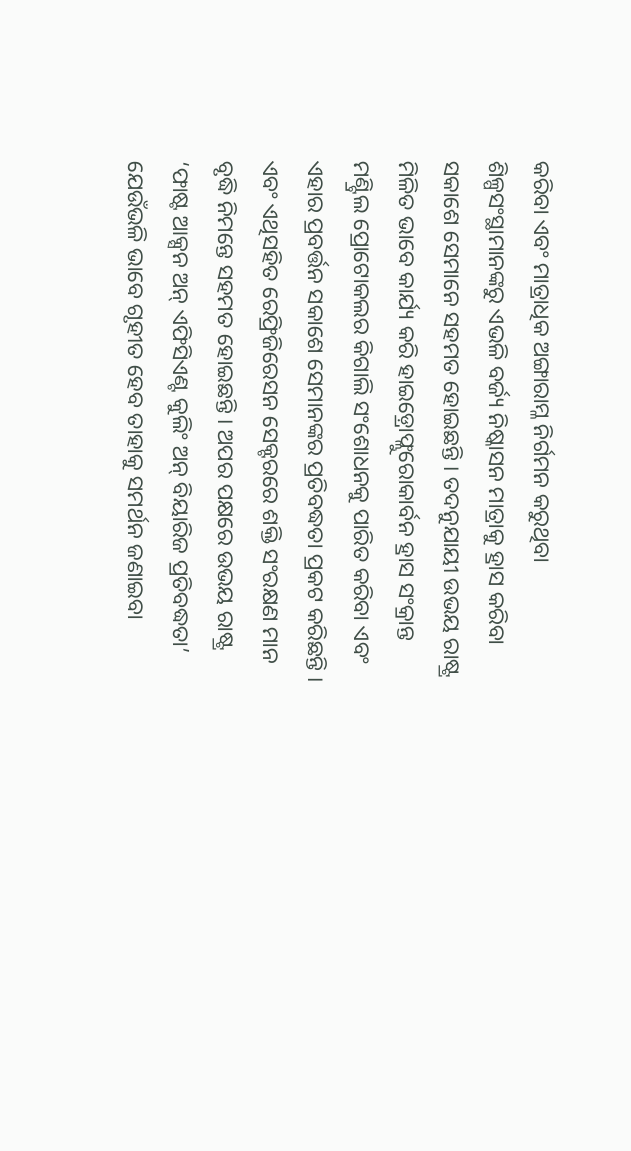କରିବା ଏବଂ ମାତ୍ରାଧିକ ଅଙ୍ଗାରାମ୍ଳ ନିର୍ଗମନ କରୁଥିବା ଶିଳ୍ପସଂସ୍ଥାମାନଙ୍କରୁ ଏଭଳି ବର୍ଜ୍ୟ ନିଷ୍କାସନ ମାତ୍ରାକୁ ହ୍ରାସ କରିବା ସକାଶେ ସେମାନେ ସହମତ ହୋଇଛନ୍ତି । ତଦନୁଯାୟୀ ଉଭୟ ରାଷ୍ଟ୍ର ମିଳିତ ଭାବେ କାର୍ଯ୍ୟ କରି ହାଇଡ଼୍ରୋଫ୍ଲୁରୋକାର୍ବନ ହ୍ରାସ ସଂକ୍ରାନ୍ତ ମଣ୍ଟ୍ରିଲ ପ୍ରୋଟୋକଲର କିଗାଲି ସଂଶୋଧନକୁ ପାରିତ କରିବା ଏବଂ ଏହାର ପ୍ରବର୍ତ୍ତନ ସକାଶେ ସେମାନଙ୍କର ପ୍ରତିବଦ୍ଧତା ପ୍ରକଟ କରିଛନ୍ତି । ଏବଂ ଏଥିସହିତ ରେଫ୍ରିଜିରେସନ ସେକ୍ଟରରେ ଶକ୍ତି ସଂରକ୍ଷଣ ମାନ ବୃଦ୍ଧି ନିମନ୍ତେ ସହମତ ହୋଇଛନ୍ତି । ଅପର ପକ୍ଷରେ ଉଭୟ ରାଷ୍ଟ୍ର ‘ଫାଷ୍ଟ ଆକ୍ସନ ଅନ୍ ଏଫିସିଏଣ୍ଟ କୁଲିଂ ଅନ୍ ବିୟାରିଜ ପ୍ରତିବଦ୍ଧତା’ ଯେଉଁଭଳି ଭାବେ ଗୃହୀତ ହେବ ତାହାକୁ ସମର୍ଥନ ଜଣାଇବା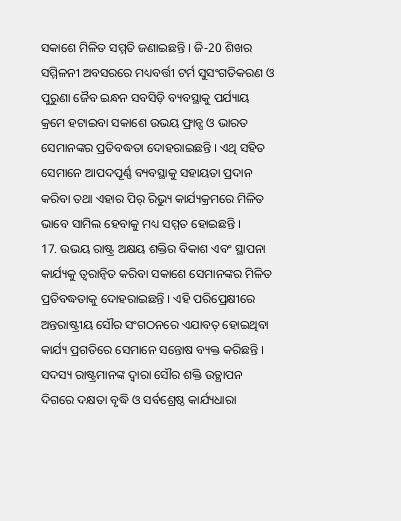ସକାଶେ ମିଳିତ ସମ୍ମତି ଜଣାଇଛନ୍ତି । ଜି-20 ଶିଖର ସମ୍ମିଳନୀ ଅବସରରେ ମଧ୍ୟବର୍ତ୍ତୀ ଟର୍ମ ସୁସଂଗତିକରଣ ଓ ପୁରୁଣା ଜୈବ ଇନ୍ଧନ ସବସିଡ଼ି ବ୍ୟବସ୍ଥାକୁ ପର୍ଯ୍ୟାୟ କ୍ରମେ ହଟାଇବା ସକାଶେ ଉଭୟ ଫ୍ରାନ୍ସ ଓ ଭାରତ ସେମାନଙ୍କର ପ୍ରତିବଦ୍ଧତା ଦୋହରାଇଛନ୍ତି । ଏଥି ସହିତ ସେମାନେ ଆପଦପୂର୍ଣ୍ଣ ବ୍ୟବସ୍ଥାକୁ ସହାୟତା ପ୍ରଦାନ କରିବା ତଥା ଏହାର ପିର୍ ରିଭ୍ୟୁ କାର୍ଯ୍ୟକ୍ରମରେ ମିଳିତ ଭାବେ ସାମିଲ ହେବାକୁ ମଧ୍ୟ ସମ୍ମତ ହୋଇଛନ୍ତି ।
17. ଉଭୟ ରାଷ୍ଟ୍ର ଅକ୍ଷୟ ଶକ୍ତିର ବିକାଶ ଏବଂ ସ୍ଥାପନା କାର୍ଯ୍ୟକୁ ତ୍ୱରାନ୍ୱିତ କରିବା ସକାଶେ ସେମାନଙ୍କର ମିଳିତ ପ୍ରତିବଦ୍ଧତାକୁ ଦୋହରାଇଛନ୍ତି । ଏହି ପରିପ୍ରେକ୍ଷୀରେ ଅନ୍ତରାଷ୍ଟ୍ରୀୟ ସୌର ସଂଗଠନରେ ଏଯାବତ୍ ହୋଇଥିବା କାର୍ଯ୍ୟ ପ୍ରଗତିରେ ସେମାନେ ସନ୍ତୋଷ ବ୍ୟକ୍ତ କରିଛନ୍ତି । ସଦସ୍ୟ ରାଷ୍ଟ୍ରମାନଙ୍କ ଦ୍ଵାରା ସୌର ଶକ୍ତି ଉତ୍ଥାପନ ଦିଗରେ ଦକ୍ଷତା ବୃଦ୍ଧି ଓ ସର୍ବଶ୍ରେଷ୍ଠ କାର୍ଯ୍ୟଧାରା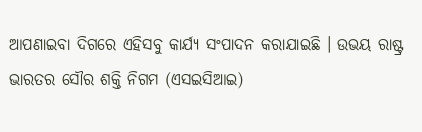ଆପଣାଇବା ଦିଗରେ ଏହିସବୁ କାର୍ଯ୍ୟ ସଂପାଦନ କରାଯାଇଛି । ଉଭୟ ରାଷ୍ଟ୍ର ଭାରତର ସୌର ଶକ୍ତି ନିଗମ (ଏସଇସିଆଇ)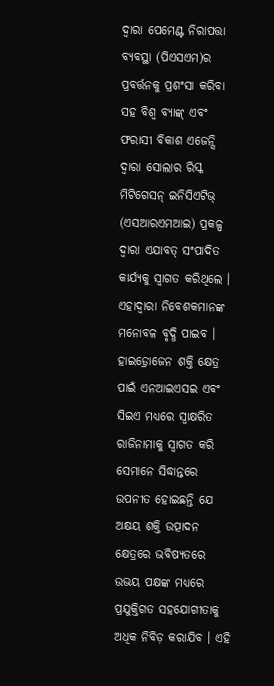ଦ୍ଵାରା ପେମେଣ୍ଟ ନିରାପତ୍ତା ବ୍ୟବସ୍ଥା (ପିଏସଏମ)ର ପ୍ରବର୍ତ୍ତନକୁ ପ୍ରଶଂସା କରିବା ସହ ବିଶ୍ୱ ବ୍ୟାଙ୍କ୍ ଏବଂ ଫରାସୀ ବିକାଶ ଏଜେନ୍ସି ଦ୍ଵାରା ସୋଲାର ରିସ୍କ ମିଟିଗେସନ୍ ଇନିସିଏଟିଭ୍ (ଏସଆରଏମଆଇ) ପ୍ରକଳ୍ପ ଦ୍ଵାରା ଏଯାବତ୍ ସଂପାଦିତ କାର୍ଯ୍ୟକୁ ସ୍ୱାଗତ କରିଥିଲେ । ଏହାଦ୍ଵାରା ନିବେଶକମାନଙ୍କ ମନୋବଳ ବୃଦ୍ଧି ପାଇବ । ହାଇଡ଼୍ରୋଜେନ ଶକ୍ତି କ୍ଷେତ୍ର ପାଇଁ ଏନଆଇଏସଇ ଏବଂ ସିଇଏ ମଧ୍ୟରେ ସ୍ୱାକ୍ଷରିତ ରାଜିନାମାକୁ ସ୍ୱାଗତ କରି ସେମାନେ ସିଦ୍ଧାନ୍ତରେ ଉପନୀତ ହୋଇଛନ୍ତି ଯେ ଅକ୍ଷୟ ଶକ୍ତି ଉତ୍ପାଦନ କ୍ଷେତ୍ରରେ ଭବିଷ୍ୟତରେ ଉଭୟ ପକ୍ଷଙ୍କ ମଧ୍ୟରେ ପ୍ରଯୁକ୍ତିଗତ ସହଯୋଗୀତାକୁ ଅଧିକ ନିବିଡ଼ କରାଯିବ । ଏହି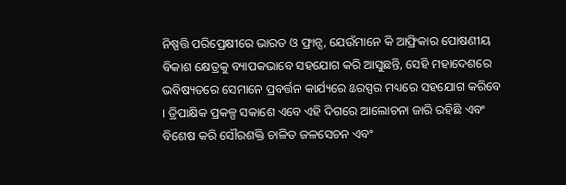ନିଷ୍ପତ୍ତି ପରିପ୍ରେକ୍ଷୀରେ ଭାରତ ଓ ଫ୍ରାନ୍ସ, ଯେଉଁମାନେ କି ଆଫ୍ରିକାର ପୋଷଣୀୟ ବିକାଶ କ୍ଷେତ୍ରକୁ ବ୍ୟାପକଭାବେ ସହଯୋଗ କରି ଆସୁଛନ୍ତି, ସେହି ମହାଦେଶରେ ଭବିଷ୍ୟତରେ ସେମାନେ ପ୍ରବର୍ତ୍ତନ କାର୍ଯ୍ୟରେ ଌରସ୍ପର ମଧ୍ୟରେ ସହଯୋଗ କରିବେ । ତ୍ରିପାକ୍ଷିକ ପ୍ରକଳ୍ପ ସକାଶେ ଏବେ ଏହି ଦିଗରେ ଆଲୋଚନା ଜାରି ରହିଛି ଏବଂ ବିଶେଷ କରି ସୌରଶକ୍ତି ଚାଳିତ ଜଳସେଚନ ଏବଂ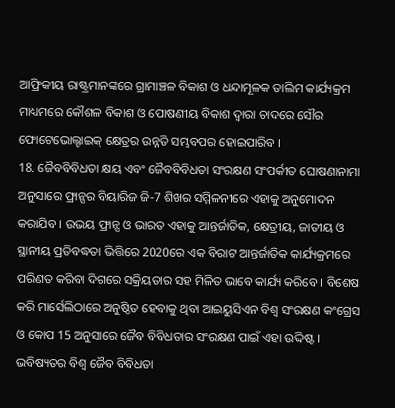ଆଫ୍ରିକୀୟ ରାଷ୍ଟ୍ରମାନଙ୍କରେ ଗ୍ରାମାଞ୍ଚଳ ବିକାଶ ଓ ଧନ୍ଦାମୂଳକ ତାଲିମ କାର୍ଯ୍ୟକ୍ରମ ମାଧ୍ୟମରେ କୌଶଳ ବିକାଶ ଓ ପୋଷଣୀୟ ବିକାଶ ଦ୍ଵାରା ଚାଦରେ ସୌର ଫୋଟେଭୋଲ୍ଟାଇକ୍ କ୍ଷେତ୍ରର ଉନ୍ନତି ସମ୍ଭବପର ହୋଇପାରିବ ।
18. ଜୈବବିବିଧତା କ୍ଷୟ ଏବଂ ଜୈବବିବିଧତା ସଂରକ୍ଷଣ ସଂପର୍କୀତ ଘୋଷଣାନାମା ଅନୁସାରେ ଫ୍ରାନ୍ସର ବିୟାରିଜ ଜି-7 ଶିଖର ସମ୍ମିଳନୀରେ ଏହାକୁ ଅନୁମୋଦନ କରାଯିବ । ଉଭୟ ଫ୍ରାନ୍ସ ଓ ଭାରତ ଏହାକୁ ଆନ୍ତର୍ଜାତିକ, କ୍ଷେତ୍ରୀୟ, ଜାତୀୟ ଓ ସ୍ଥାନୀୟ ପ୍ରତିବଦ୍ଧତା ଭିତ୍ତିରେ 2020ରେ ଏକ ବିରାଟ ଆନ୍ତର୍ଜାତିକ କାର୍ଯ୍ୟକ୍ରମରେ ପରିଣତ କରିବା ଦିଗରେ ସକ୍ରିୟତାର ସହ ମିଳିତ ଭାବେ କାର୍ଯ୍ୟ କରିବେ । ବିଶେଷ କରି ମାର୍ସେଲିଠାରେ ଅନୁଷ୍ଠିତ ହେବାକୁ ଥିବା ଆଇୟୁସିଏନ ବିଶ୍ୱ ସଂରକ୍ଷଣ କଂଗ୍ରେସ ଓ କୋପ 15 ଅନୁସାରେ ଜୈବ ବିବିଧତାର ସଂରକ୍ଷଣ ପାଇଁ ଏହା ଉଦ୍ଦିଷ୍ଟ । ଭବିଷ୍ୟତର ବିଶ୍ୱ ଜୈବ ବିବିଧତା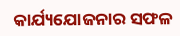କାର୍ଯ୍ୟଯୋଜନାର ସଫଳ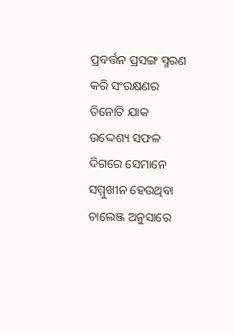ପ୍ରବର୍ତ୍ତନ ପ୍ରସଙ୍ଗ ସ୍ମରଣ କରି ସଂରକ୍ଷଣର ତିନୋଟି ଯାକ ଉଦ୍ଦେଶ୍ୟ ସଫଳ ଦିଗରେ ସେମାନେ ସମ୍ମୁଖୀନ ହେଉଥିବା ଚାଲେଞ୍ଜ ଅନୁସାରେ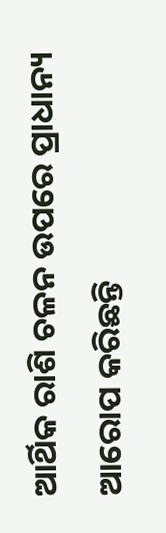ଆର୍ଥିକ ରାଶି ଚଳନ ଉପରେ ପ୍ରାଧାନ୍ୟ ଆରୋପ କରିଛନ୍ତି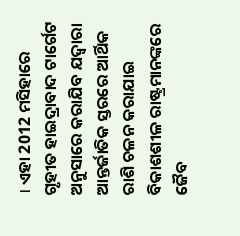। ଏହା 2012 ମସିହାରେ ଗୃହୀତ ହାଇଦ୍ରାବାଦ ଟାର୍ଗେଟ ଅନୁସାରେ କରାଯିବ ଯଦ୍ୱାରା ଆନ୍ତର୍ଜାତିକ ସ୍ତରରେ ଆର୍ଥିକ ରାଶି ଚଳନ କରାଯାଇ ବିକାଶଶୀଳ ରାଷ୍ଟ୍ରମାନଙ୍କରେ ଜୈବ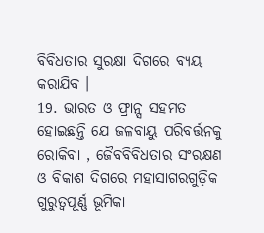ବିବିଧତାର ସୁରକ୍ଷା ଦିଗରେ ବ୍ୟୟ କରାଯିବ ।
19. ଭାରତ ଓ ଫ୍ରାନ୍ସ ସହମତ ହୋଇଛନ୍ତି ଯେ ଜଳବାୟୁ ପରିବର୍ତ୍ତନକୁ ରୋକିବା , ଜୈବବିବିଧତାର ସଂରକ୍ଷଣ ଓ ବିକାଶ ଦିଗରେ ମହାସାଗରଗୁଡ଼ିକ ଗୁରୁତ୍ୱପୂର୍ଣ୍ଣ ଭୂମିକା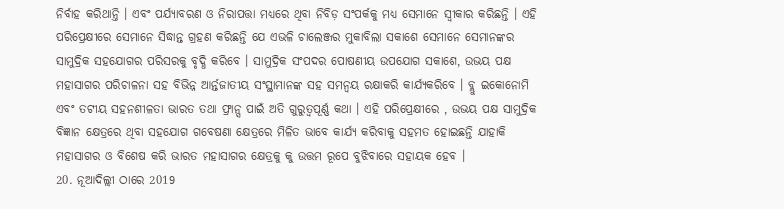ନିର୍ବାହ କରିଥାନ୍ତି । ଏବଂ ପର୍ଯ୍ୟାବରଣ ଓ ନିରାପତ୍ତା ମଧ୍ୟରେ ଥିବା ନିବିଡ଼ ସଂପର୍କକୁ ମଧ୍ୟ ସେମାନେ ସ୍ୱୀକାର କରିଛନ୍ତି । ଏହି ପରିପ୍ରେକ୍ଷୀରେ ସେମାନେ ସିଦ୍ଧାନ୍ତ ଗ୍ରହଣ କରିଛନ୍ତି ଯେ ଏଭଳି ଚାଲେଞ୍ଜର ମୁକାବିଲା ସକାଶେ ସେମାନେ ସେମାନଙ୍କର ସାମୁଦ୍ରିକ ସହଯୋଗର ପରିସରକୁ ବୃଦ୍ଧି କରିବେ । ସାମୁଦ୍ରିକ ସଂପଦର ପୋଷଣୀୟ ଉପଯୋଗ ସକାଶେ, ଉଭୟ ପକ୍ଷ ମହାସାଗର ପରିଚାଳନା ସହ ବିଭିନ୍ନ ଆର୍ନ୍ତଜାତୀୟ ସଂସ୍ଥାମାନଙ୍କ ସହ ସମନ୍ୱୟ ରକ୍ଷାକରି କାର୍ଯ୍ୟକରିବେ । ବ୍ଲୁ ଇକୋନୋମି ଏବଂ ତଟୀୟ ସହନଶୀଳତା ଭାରତ ତଥା ଫ୍ରାନ୍ସ ପାଇଁ ଅତି ଗୁରୁତ୍ୱପୂର୍ଣ୍ଣ କଥା । ଏହି ପରିପ୍ରେକ୍ଷୀରେ , ଉଭୟ ପକ୍ଷ ସାମୁଦ୍ରିକ ବିଜ୍ଞାନ କ୍ଷେତ୍ରରେ ଥିବା ସହଯୋଗ ଗବେଷଣା କ୍ଷେତ୍ରରେ ମିଳିତ ଭାବେ କାର୍ଯ୍ୟ କରିବାକୁ ସହମତ ହୋଇଛନ୍ତି ଯାହାକି ମହାସାଗର ଓ ବିଶେଷ କରି ଭାରତ ମହାସାଗର କ୍ଷେତ୍ରକୁ କୁ ଉତ୍ତମ ରୂପେ ବୁଝିବାରେ ସହାୟକ ହେବ ।
20. ନୂଆଦିଲ୍ଲୀ ଠାରେ 2019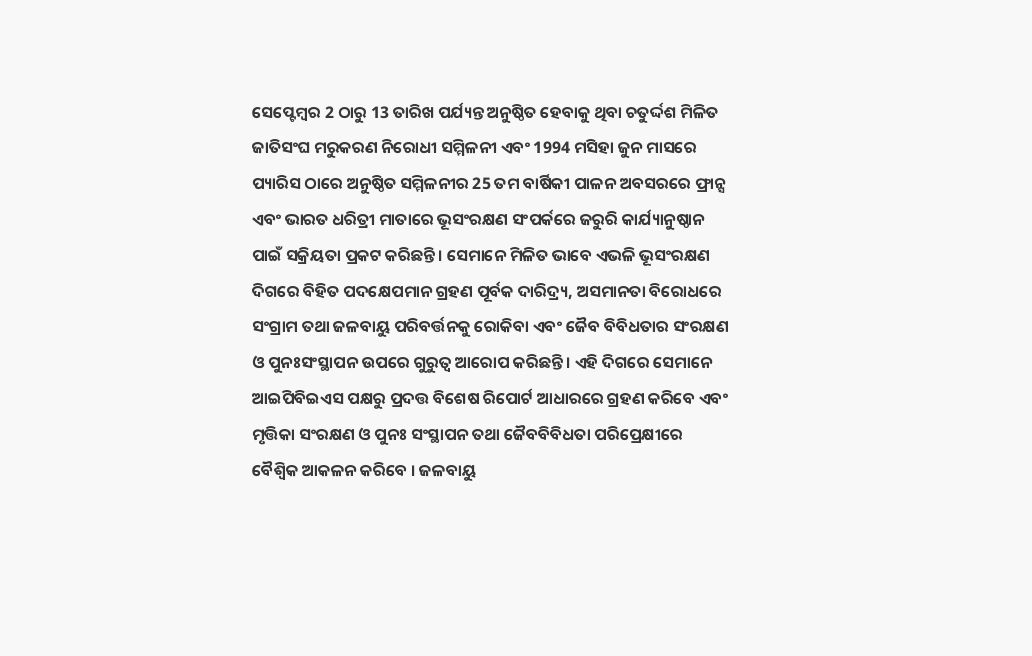ସେପ୍ଟେମ୍ବର 2 ଠାରୁ 13 ତାରିଖ ପର୍ଯ୍ୟନ୍ତ ଅନୁଷ୍ଠିତ ହେବାକୁ ଥିବା ଚତୁର୍ଦ୍ଦଶ ମିଳିତ ଜାତିସଂଘ ମରୁକରଣ ନିରୋଧୀ ସମ୍ମିଳନୀ ଏବଂ 1994 ମସିହା ଜୁନ ମାସରେ ପ୍ୟାରିସ ଠାରେ ଅନୁଷ୍ଠିତ ସମ୍ମିଳନୀର 25 ତମ ବାର୍ଷିକୀ ପାଳନ ଅବସରରେ ଫ୍ରାନ୍ସ ଏବଂ ଭାରତ ଧରିତ୍ରୀ ମାତାରେ ଭୂସଂରକ୍ଷଣ ସଂପର୍କରେ ଜରୁରି କାର୍ଯ୍ୟାନୁଷ୍ଠାନ ପାଇଁ ସକ୍ରିୟତା ପ୍ରକଟ କରିଛନ୍ତି । ସେମାନେ ମିଳିତ ଭାବେ ଏଭଳି ଭୂସଂରକ୍ଷଣ ଦିଗରେ ବିହିତ ପଦକ୍ଷେପମାନ ଗ୍ରହଣ ପୂର୍ବକ ଦାରିଦ୍ର୍ୟ, ଅସମାନତା ବିରୋଧରେ ସଂଗ୍ରାମ ତଥା ଜଳବାୟୁ ପରିବର୍ତ୍ତନକୁ ରୋକିବା ଏବଂ ଜୈବ ବିବିଧତାର ସଂରକ୍ଷଣ ଓ ପୁନଃସଂସ୍ଥାପନ ଉପରେ ଗୁରୁତ୍ୱ ଆରୋପ କରିଛନ୍ତି । ଏହି ଦିଗରେ ସେମାନେ ଆଇପିବିଇଏସ ପକ୍ଷରୁ ପ୍ରଦତ୍ତ ବିଶେଷ ରିପୋର୍ଟ ଆଧାରରେ ଗ୍ରହଣ କରିବେ ଏବଂ ମୃତ୍ତିକା ସଂରକ୍ଷଣ ଓ ପୁନଃ ସଂସ୍ଥାପନ ତଥା ଜୈବବିବିଧତା ପରିପ୍ରେକ୍ଷୀରେ ବୈଶ୍ୱିକ ଆକଳନ କରିବେ । ଜଳବାୟୁ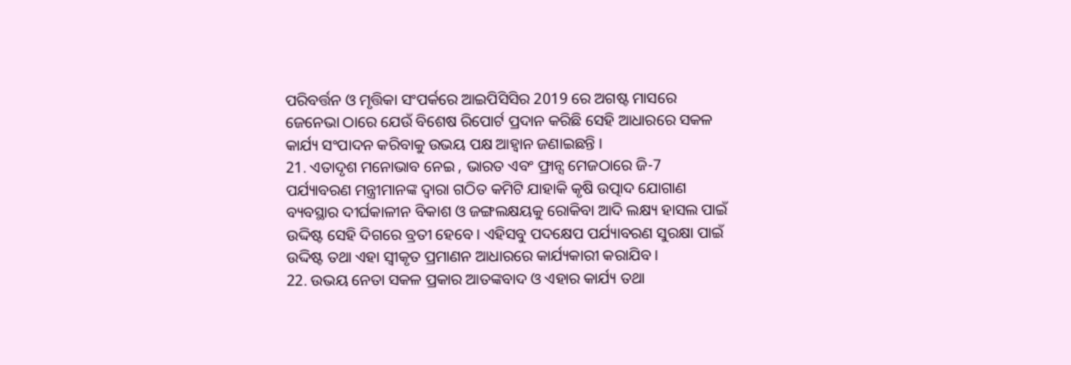ପରିବର୍ତ୍ତନ ଓ ମୃତ୍ତିକା ସଂପର୍କରେ ଆଇପିସିସିର 2019 ରେ ଅଗଷ୍ଟ ମାସରେ ଜେନେଭା ଠାରେ ଯେଉଁ ବିଶେଷ ରିପୋର୍ଟ ପ୍ରଦାନ କରିଛି ସେହି ଆଧାରରେ ସକଳ କାର୍ଯ୍ୟ ସଂପାଦନ କରିବାକୁ ଉଭୟ ପକ୍ଷ ଆହ୍ୱାନ ଜଣାଇଛନ୍ତି ।
21. ଏତାଦୃଶ ମନୋଭାବ ନେଇ , ଭାରତ ଏବଂ ଫ୍ରାନ୍ସ ମେଜଠାରେ ଜି-7 ପର୍ଯ୍ୟାବରଣ ମନ୍ତ୍ରୀମାନଙ୍କ ଦ୍ୱାରା ଗଠିତ କମିଟି ଯାହାକି କୃଷି ଉତ୍ପାଦ ଯୋଗାଣ ବ୍ୟବସ୍ଥାର ଦୀର୍ଘକାଳୀନ ବିକାଶ ଓ ଜଙ୍ଗଲକ୍ଷୟକୁ ରୋକିବା ଆଦି ଲକ୍ଷ୍ୟ ହାସଲ ପାଇଁ ଉଦ୍ଦିଷ୍ଟ ସେହି ଦିଗରେ ବ୍ରତୀ ହେବେ । ଏହିସବୁ ପଦକ୍ଷେପ ପର୍ଯ୍ୟାବରଣ ସୁରକ୍ଷା ପାଇଁ ଉଦ୍ଦିଷ୍ଟ ତଥା ଏହା ସ୍ୱୀକୃତ ପ୍ରମାଣନ ଆଧାରରେ କାର୍ଯ୍ୟକାରୀ କରାଯିବ ।
22. ଉଭୟ ନେତା ସକଳ ପ୍ରକାର ଆତଙ୍କବାଦ ଓ ଏହାର କାର୍ଯ୍ୟ ତଥା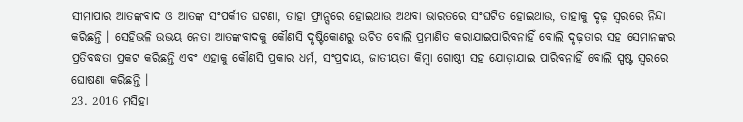ସୀମାପାର ଆତଙ୍କବାଦ ଓ ଆତଙ୍କ ସଂପର୍କୀତ ଘଟଣା, ତାହା ଫ୍ରାନ୍ସରେ ହୋଇଥାଉ ଅଥବା ଭାରତରେ ସଂଘଟିତ ହୋଇଥାଉ, ତାହାକୁ ଦୃଢ଼ ସ୍ୱରରେ ନିନ୍ଦା କରିଛନ୍ତି । ସେହିଭଳି ଉଭୟ ନେତା ଆତଙ୍କବାଦକୁ କୌଣସି ଦୃଷ୍ଟିକୋଣରୁ ଉଚିତ ବୋଲି ପ୍ରମାଣିତ କରାଯାଇପାରିବନାହିଁ ବୋଲି ଦୃଢ଼ତାର ସହ ସେମାନଙ୍କର ପ୍ରତିବଦ୍ଧତା ପ୍ରକଟ କରିଛନ୍ତି ଏବଂ ଏହାକୁ କୌଣସି ପ୍ରକାର ଧର୍ମ, ସଂପ୍ରଦାୟ, ଜାତୀୟତା କିମ୍ବା ଗୋଷ୍ଠୀ ସହ ଯୋଡ଼ାଯାଇ ପାରିବନାହିଁ ବୋଲି ସ୍ପଷ୍ଟ ସ୍ୱରରେ ଘୋଷଣା କରିଛନ୍ତି ।
23. 2016 ମସିହା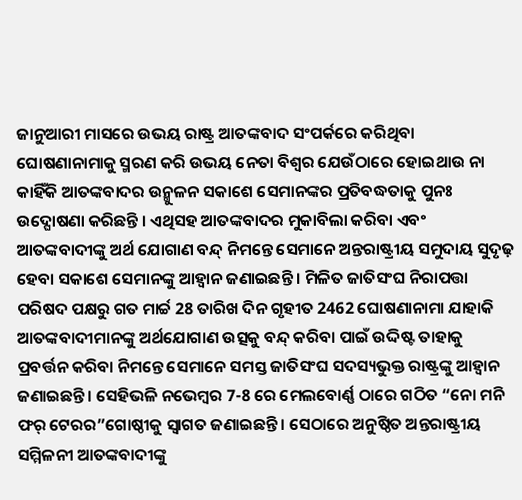ଜାନୁଆରୀ ମାସରେ ଉଭୟ ରାଷ୍ଟ୍ର ଆତଙ୍କବାଦ ସଂପର୍କରେ କରିଥିବା ଘୋଷଣାନାମାକୁ ସ୍ମରଣ କରି ଉଭୟ ନେତା ବିଶ୍ୱର ଯେଉଁଠାରେ ହୋଇଥାଉ ନା କାହିଁକି ଆତଙ୍କବାଦର ଉନ୍ମୁଳନ ସକାଶେ ସେମାନଙ୍କର ପ୍ରତିବଦ୍ଧତାକୁ ପୁନଃ ଉଦ୍ଘୋଷଣା କରିଛନ୍ତି । ଏଥିସହ ଆତଙ୍କବାଦର ମୁକାବିଲା କରିବା ଏବଂ ଆତଙ୍କବାଦୀଙ୍କୁ ଅର୍ଥ ଯୋଗାଣ ବନ୍ଦ୍ ନିମନ୍ତେ ସେମାନେ ଅନ୍ତରାଷ୍ଟ୍ରୀୟ ସମୁଦାୟ ସୁଦୃଢ଼ ହେବା ସକାଶେ ସେମାନଙ୍କୁ ଆହ୍ୱାନ ଜଣାଇଛନ୍ତି । ମିଳିତ ଜାତିସଂଘ ନିରାପତ୍ତା ପରିଷଦ ପକ୍ଷରୁ ଗତ ମାର୍ଚ୍ଚ 28 ତାରିଖ ଦିନ ଗୃହୀତ 2462 ଘୋଷଣାନାମା ଯାହାକି ଆତଙ୍କବାଦୀମାନଙ୍କୁ ଅର୍ଥଯୋଗାଣ ଉତ୍ସକୁ ବନ୍ଦ୍ କରିବା ପାଇଁ ଉଦ୍ଦିଷ୍ଟ ତାହାକୁ ପ୍ରବର୍ତ୍ତନ କରିବା ନିମନ୍ତେ ସେମାନେ ସମସ୍ତ ଜାତିସଂଘ ସଦସ୍ୟଭୁକ୍ତ ରାଷ୍ଟ୍ରଙ୍କୁ ଆହ୍ୱାନ ଜଣାଇଛନ୍ତି । ସେହିଭଳି ନଭେମ୍ବର 7-8 ରେ ମେଲବୋର୍ଣ୍ଣ ଠାରେ ଗଠିତ “ନୋ ମନି ଫର୍ ଟେରର”ଗୋଷ୍ଠୀକୁ ସ୍ୱାଗତ ଜଣାଇଛନ୍ତି । ସେଠାରେ ଅନୁଷ୍ଠିତ ଅନ୍ତରାଷ୍ଟ୍ରୀୟ ସମ୍ମିଳନୀ ଆତଙ୍କବାଦୀଙ୍କୁ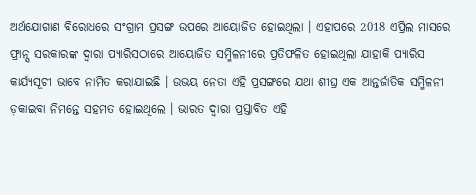ଅର୍ଥଯୋଗାଣ ବିରୋଧରେ ସଂଗ୍ରାମ ପ୍ରସଙ୍ଗ ଉପରେ ଆୟୋଜିତ ହୋଇଥିଲା । ଏହାପରେ 2018 ଏପ୍ରିଲ ମାସରେ ଫ୍ରାନ୍ସ ସରକାରଙ୍କ ଦ୍ୱାରା ପ୍ୟାରିସଠାରେ ଆୟୋଜିତ ସମ୍ମିଳନୀରେ ପ୍ରତିଫଳିତ ହୋଇଥିଲା ଯାହାକି ପ୍ୟାରିସ କାର୍ଯ୍ୟସୂଚୀ ଭାବେ ନାମିତ କରାଯାଇଛି । ଉଭୟ ନେତା ଏହି ପ୍ରସଙ୍ଗରେ ଯଥା ଶୀଘ୍ର ଏକ ଆନ୍ତର୍ଜାତିକ ସମ୍ମିଳନୀ ଡ଼କାଇବା ନିମନ୍ତେ ସହମତ ହୋଇଥିଲେ । ଭାରତ ଦ୍ୱାରା ପ୍ରସ୍ତାବିତ ଏହି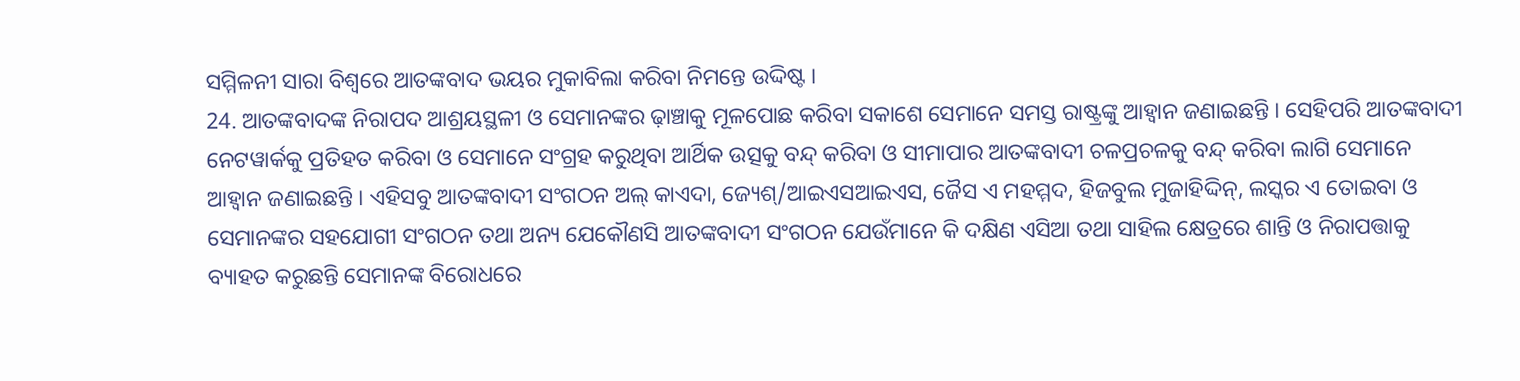ସମ୍ମିଳନୀ ସାରା ବିଶ୍ୱରେ ଆତଙ୍କବାଦ ଭୟର ମୁକାବିଲା କରିବା ନିମନ୍ତେ ଉଦ୍ଦିଷ୍ଟ ।
24. ଆତଙ୍କବାଦଙ୍କ ନିରାପଦ ଆଶ୍ରୟସ୍ଥଳୀ ଓ ସେମାନଙ୍କର ଢ଼ାଞ୍ଚାକୁ ମୂଳପୋଛ କରିବା ସକାଶେ ସେମାନେ ସମସ୍ତ ରାଷ୍ଟ୍ରଙ୍କୁ ଆହ୍ୱାନ ଜଣାଇଛନ୍ତି । ସେହିପରି ଆତଙ୍କବାଦୀ ନେଟୱାର୍କକୁ ପ୍ରତିହତ କରିବା ଓ ସେମାନେ ସଂଗ୍ରହ କରୁଥିବା ଆର୍ଥିକ ଉତ୍ସକୁ ବନ୍ଦ୍ କରିବା ଓ ସୀମାପାର ଆତଙ୍କବାଦୀ ଚଳପ୍ରଚଳକୁ ବନ୍ଦ୍ କରିବା ଲାଗି ସେମାନେ ଆହ୍ୱାନ ଜଣାଇଛନ୍ତି । ଏହିସବୁ ଆତଙ୍କବାଦୀ ସଂଗଠନ ଅଲ୍ କାଏଦା, ଜ୍ୟେଶ୍/ଆଇଏସଆଇଏସ, ଜୈସ ଏ ମହମ୍ମଦ, ହିଜବୁଲ ମୁଜାହିଦ୍ଦିନ୍, ଲସ୍କର ଏ ତୋଇବା ଓ ସେମାନଙ୍କର ସହଯୋଗୀ ସଂଗଠନ ତଥା ଅନ୍ୟ ଯେକୌଣସି ଆତଙ୍କବାଦୀ ସଂଗଠନ ଯେଉଁମାନେ କି ଦକ୍ଷିଣ ଏସିଆ ତଥା ସାହିଲ କ୍ଷେତ୍ରରେ ଶାନ୍ତି ଓ ନିରାପତ୍ତାକୁ ବ୍ୟାହତ କରୁଛନ୍ତି ସେମାନଙ୍କ ବିରୋଧରେ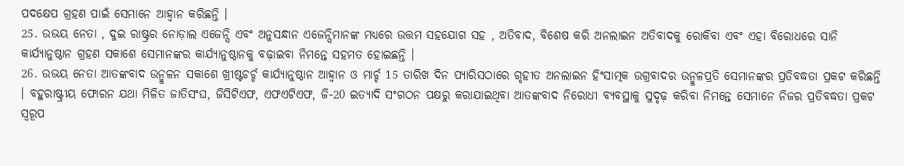ପଦକ୍ଷେପ ଗ୍ରହଣ ପାଇଁ ସେମାନେ ଆହ୍ୱାନ କରିଛନ୍ତି ।
25. ଉଭୟ ନେତା , ଦୁଇ ରାଷ୍ଟ୍ରର ନୋଡ଼ାଲ ଏଜେନ୍ସି ଏବଂ ଅନୁସନ୍ଧାନ ଏଜେନ୍ସିମାନଙ୍କ ମଧ୍ୟରେ ଉତ୍ତମ ସହଯୋଗ ସହ , ଅତିବାଦ, ବିଶେଷ କରି ଅନଲାଇନ ଅତିବାଦକୁ ରୋକିବା ଏବଂ ଏହା ବିରୋଧରେ ସାନି କାର୍ଯ୍ୟାନୁଷ୍ଠାନ ଗ୍ରହଣ ସକାଶେ ସେମାନଙ୍କର କାର୍ଯ୍ୟାନୁଷ୍ଠାନକୁ ବଢ଼ାଇବା ନିମନ୍ତେ ସହମତ ହୋଇଛନ୍ତି ।
26. ଉଭୟ ନେତା ଆତଙ୍କବାଦ ଉନ୍ମୁଳନ ସକାଶେ ଖ୍ରୀଷ୍ଟଚର୍ଚ୍ଚ କାର୍ଯ୍ୟାନୁଷ୍ଠାନ ଆହ୍ୱାନ ଓ ମାର୍ଚ୍ଚ 15 ତାରିଖ ଦିନ ପ୍ୟାରିସଠାରେ ଗୃହୀତ ଅନଲାଇନ ହିଂସାତ୍ମକ ଉଗ୍ରବାଦର ଉନ୍ମୁଳପ୍ରତି ସେମାନଙ୍କର ପ୍ରତିବଦ୍ଧତା ପ୍ରକଟ କରିଛନ୍ତି । ବହୁରାଷ୍ଟ୍ରୀୟ ଫୋରନ ଯଥା ମିଳିତ ଜାତିସଂଘ, ଜିସିଟିଏଫ, ଏଫଏଟିଏଫ, ଜି-20 ଇତ୍ୟାଦି ସଂଗଠନ ପକ୍ଷରୁ କରାଯାଇଥିବା ଆତଙ୍କବାଦ ନିରୋଧୀ ବ୍ୟବସ୍ଥାକୁ ସୁଦୃଢ଼ କରିବା ନିମନ୍ତେ ସେମାନେ ନିଜର ପ୍ରତିବଦ୍ଧତା ପ୍ରକଟ ସ୍ୱରୂପ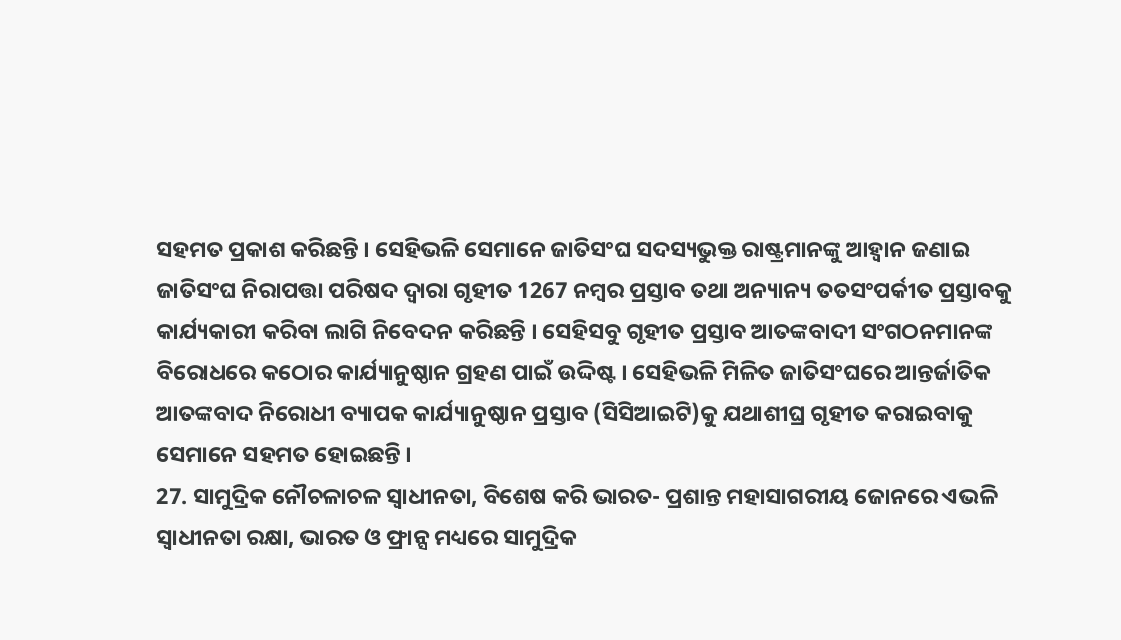ସହମତ ପ୍ରକାଶ କରିଛନ୍ତି । ସେହିଭଳି ସେମାନେ ଜାତିସଂଘ ସଦସ୍ୟଭୁକ୍ତ ରାଷ୍ଟ୍ରମାନଙ୍କୁ ଆହ୍ୱାନ ଜଣାଇ ଜାତିସଂଘ ନିରାପତ୍ତା ପରିଷଦ ଦ୍ୱାରା ଗୃହୀତ 1267 ନମ୍ବର ପ୍ରସ୍ତାବ ତଥା ଅନ୍ୟାନ୍ୟ ତତସଂପର୍କୀତ ପ୍ରସ୍ତାବକୁ କାର୍ଯ୍ୟକାରୀ କରିବା ଲାଗି ନିବେଦନ କରିଛନ୍ତି । ସେହିସବୁ ଗୃହୀତ ପ୍ରସ୍ତାବ ଆତଙ୍କବାଦୀ ସଂଗଠନମାନଙ୍କ ବିରୋଧରେ କଠୋର କାର୍ଯ୍ୟାନୁଷ୍ଠାନ ଗ୍ରହଣ ପାଇଁ ଉଦ୍ଦିଷ୍ଟ । ସେହିଭଳି ମିଳିତ ଜାତିସଂଘରେ ଆନ୍ତର୍ଜାତିକ ଆତଙ୍କବାଦ ନିରୋଧୀ ବ୍ୟାପକ କାର୍ଯ୍ୟାନୁଷ୍ଠାନ ପ୍ରସ୍ତାବ (ସିସିଆଇଟି)କୁ ଯଥାଶୀଘ୍ର ଗୃହୀତ କରାଇବାକୁ ସେମାନେ ସହମତ ହୋଇଛନ୍ତି ।
27. ସାମୁଦ୍ରିକ ନୌଚଳାଚଳ ସ୍ୱାଧୀନତା, ବିଶେଷ କରି ଭାରତ- ପ୍ରଶାନ୍ତ ମହାସାଗରୀୟ ଜୋନରେ ଏଭଳି ସ୍ୱାଧୀନତା ରକ୍ଷା, ଭାରତ ଓ ଫ୍ରାନ୍ସ ମଧ୍ୟରେ ସାମୁଦ୍ରିକ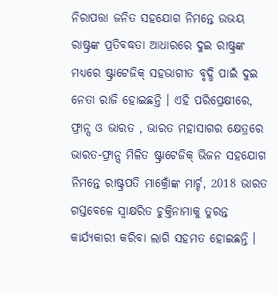ନିରାପତ୍ତା ଜନିତ ସହଯୋଗ ନିମନ୍ତେ ଉଭୟ ରାଷ୍ଟ୍ରଙ୍କ ପ୍ରତିବଦ୍ଧତା ଆଧାରରେ ଦୁଇ ରାଷ୍ଟ୍ରଙ୍କ ମଧ୍ୟରେ ଷ୍ଟ୍ରାଟେଜିକ୍ ସହଭାଗୀତ ବୃଦ୍ଧି ପାଇଁ ଦୁଇ ନେତା ରାଜି ହୋଇଛନ୍ତି । ଏହି ପରିପ୍ରେକ୍ଷୀରେ, ଫ୍ରାନ୍ସ ଓ ଭାରତ , ଭାରତ ମହାସାଗର କ୍ଷେତ୍ରରେ ଭାରତ-ଫ୍ରାନ୍ସ ମିଳିତ ଷ୍ଟ୍ରାଟେଜିକ୍ ଭିଜନ ସହଯୋଗ ନିମନ୍ତେ ରାଷ୍ଟ୍ରପତି ମାକ୍ରୋଁଙ୍କ ମାର୍ଚ୍ଚ, 2018 ଭାରତ ଗସ୍ତବେଳେ ସ୍ୱାକ୍ଷରିତ ଚୁକ୍ତିନାମାକୁ ତୁରନ୍ତ କାର୍ଯ୍ୟକାରୀ କରିବା ଲାଗି ସହମତ ହୋଇଛନ୍ତି ।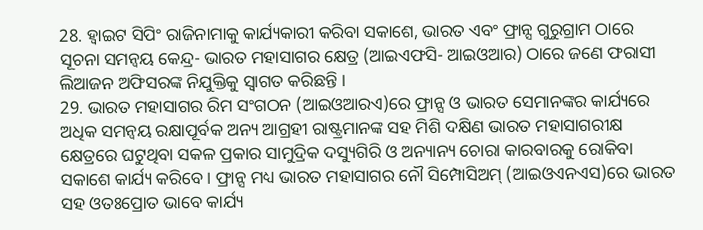28. ହ୍ୱାଇଟ ସିପିଂ ରାଜିନାମାକୁ କାର୍ଯ୍ୟକାରୀ କରିବା ସକାଶେ, ଭାରତ ଏବଂ ଫ୍ରାନ୍ସ ଗୁରୁଗ୍ରାମ ଠାରେ ସୂଚନା ସମନ୍ୱୟ କେନ୍ଦ୍ର- ଭାରତ ମହାସାଗର କ୍ଷେତ୍ର (ଆଇଏଫସି- ଆଇଓଆର) ଠାରେ ଜଣେ ଫରାସୀ ଲିଆଜନ ଅଫିସରଙ୍କ ନିଯୁକ୍ତିକୁ ସ୍ୱାଗତ କରିଛନ୍ତି ।
29. ଭାରତ ମହାସାଗର ରିମ ସଂଗଠନ (ଆଇଓଆରଏ)ରେ ଫ୍ରାନ୍ସ ଓ ଭାରତ ସେମାନଙ୍କର କାର୍ଯ୍ୟରେ ଅଧିକ ସମନ୍ୱୟ ରକ୍ଷାପୂର୍ବକ ଅନ୍ୟ ଆଗ୍ରହୀ ରାଷ୍ଟ୍ରମାନଙ୍କ ସହ ମିଶି ଦକ୍ଷିଣ ଭାରତ ମହାସାଗରୀକ୍ଷ କ୍ଷେତ୍ରରେ ଘଟୁଥିବା ସକଳ ପ୍ରକାର ସାମୁଦ୍ରିକ ଦସ୍ୟୁଗିରି ଓ ଅନ୍ୟାନ୍ୟ ଚୋରା କାରବାରକୁ ରୋକିବା ସକାଶେ କାର୍ଯ୍ୟ କରିବେ । ଫ୍ରାନ୍ସ ମଧ୍ୟ ଭାରତ ମହାସାଗର ନୌ ସିମ୍ପୋସିଅମ୍ (ଆଇଓଏନଏସ)ରେ ଭାରତ ସହ ଓତଃପ୍ରୋତ ଭାବେ କାର୍ଯ୍ୟ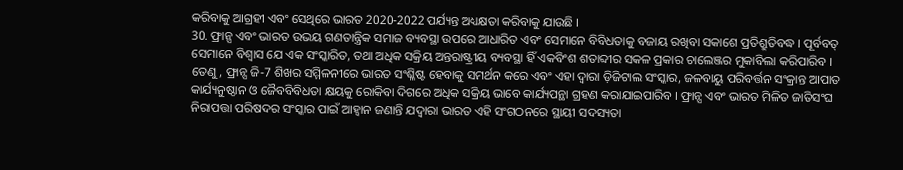କରିବାକୁ ଆଗ୍ରହୀ ଏବଂ ସେଥିରେ ଭାରତ 2020-2022 ପର୍ଯ୍ୟନ୍ତ ଅଧ୍ୟକ୍ଷତା କରିବାକୁ ଯାଉଛି ।
30. ଫ୍ରାନ୍ସ ଏବଂ ଭାରତ ଉଭୟ ଗଣତାନ୍ତ୍ରିକ ସମାଜ ବ୍ୟବସ୍ଥା ଉପରେ ଆଧାରିତ ଏବଂ ସେମାନେ ବିବିଧତାକୁ ବଜାୟ ରଖିବା ସକାଶେ ପ୍ରତିଶ୍ରୁତିବଦ୍ଧ । ପୂର୍ବବତ୍ ସେମାନେ ବିଶ୍ୱାସ ଯେ ଏକ ସଂସ୍କାରିତ, ତଥା ଅଧିକ ସକ୍ରିୟ ଅନ୍ତରାଷ୍ଟ୍ରୀୟ ବ୍ୟବସ୍ଥା ହିଁ ଏକବିଂଶ ଶତାବ୍ଦୀର ସକଳ ପ୍ରକାର ଚାଲେଞ୍ଜର ମୁକାବିଲା କରିପାରିବ । ତେଣୁ, ଫ୍ରାନ୍ସ ଜି-7 ଶିଖର ସମ୍ମିଳନୀରେ ଭାରତ ସଂଶ୍ଳିଷ୍ଟ ହେବାକୁ ସମର୍ଥନ କରେ ଏବଂ ଏହା ଦ୍ୱାରା ଡ଼ିଜିଟାଲ ସଂସ୍କାର, ଜଳବାୟୁ ପରିବର୍ତ୍ତନ ସଂକ୍ରାନ୍ତ ଆପାତ କାର୍ଯ୍ୟନୁଷ୍ଠାନ ଓ ଜୈବବିବିଧତା କ୍ଷୟକୁ ରୋକିବା ଦିଗରେ ଅଧିକ ସକ୍ରିୟ ଭାବେ କାର୍ଯ୍ୟପନ୍ଥା ଗ୍ରହଣ କରାଯାଇପାରିବ । ଫ୍ରାନ୍ସ ଏବଂ ଭାରତ ମିଳିତ ଜାତିସଂଘ ନିରାପତ୍ତା ପରିଷଦର ସଂସ୍କାର ପାଇଁ ଆହ୍ୱାନ ଜଣାନ୍ତି ଯଦ୍ୱାରା ଭାରତ ଏହି ସଂଗଠନରେ ସ୍ଥାୟୀ ସଦସ୍ୟତା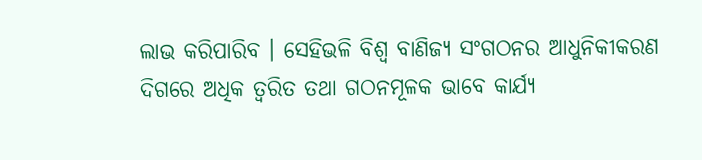ଲାଭ କରିପାରିବ । ସେହିଭଳି ବିଶ୍ୱ ବାଣିଜ୍ୟ ସଂଗଠନର ଆଧୁନିକୀକରଣ ଦିଗରେ ଅଧିକ ତ୍ୱରିତ ତଥା ଗଠନମୂଳକ ଭାବେ କାର୍ଯ୍ୟ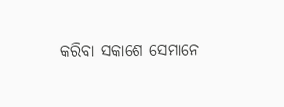କରିବା ସକାଶେ ସେମାନେ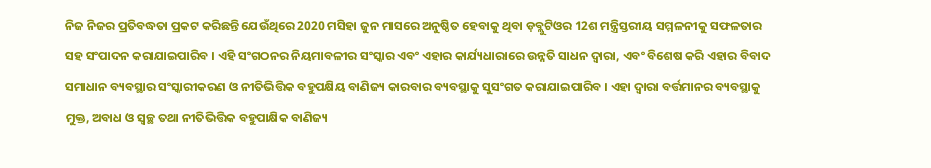ନିଜ ନିଜର ପ୍ରତିବଦ୍ଧତା ପ୍ରକଟ କରିଛନ୍ତି ଯେଉଁଥିରେ 2020 ମସିହା ଜୁନ ମାସରେ ଅନୁଷ୍ଠିତ ହେବାକୁ ଥିବା ଡ଼ବ୍ଲୁଟିଓର 12ଶ ମନ୍ତ୍ରିସ୍ତରୀୟ ସମ୍ମଳନୀକୁ ସଫଳତାର ସହ ସଂପାଦନ କରାଯାଇପାରିବ । ଏହି ସଂଗଠନର ନିୟମାବଳୀର ସଂସ୍କାର ଏବଂ ଏହାର କାର୍ଯ୍ୟଧାରାରେ ଉନ୍ନତି ସାଧନ ଦ୍ୱାରା, ଏବଂ ବିଶେଷ କରି ଏହାର ବିବାଦ ସମାଧାନ ବ୍ୟବସ୍ଥାର ସଂସ୍କାରୀକରଣ ଓ ନୀତିଭିତ୍ତିକ ବହୁପକ୍ଷିୟ ବାଣିଜ୍ୟ କାରବାର ବ୍ୟବସ୍ଥାକୁ ସୁସଂଗତ କରାଯାଇପାରିବ । ଏହା ଦ୍ୱାରା ବର୍ତ୍ତମାନର ବ୍ୟବସ୍ଥାକୁ ମୁକ୍ତ, ଅବାଧ ଓ ସ୍ୱଚ୍ଛ ତଥା ନୀତିଭିତ୍ତିକ ବହୁପାକ୍ଷିକ ବାଣିଜ୍ୟ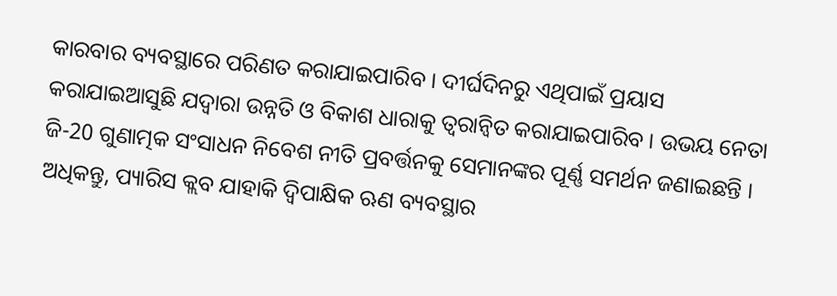କାରବାର ବ୍ୟବସ୍ଥାରେ ପରିଣତ କରାଯାଇପାରିବ । ଦୀର୍ଘଦିନରୁ ଏଥିପାଇଁ ପ୍ରୟାସ କରାଯାଇଆସୁଛି ଯଦ୍ୱାରା ଉନ୍ନତି ଓ ବିକାଶ ଧାରାକୁ ତ୍ୱରାନ୍ୱିତ କରାଯାଇପାରିବ । ଉଭୟ ନେତା ଜି-20 ଗୁଣାତ୍ମକ ସଂସାଧନ ନିବେଶ ନୀତି ପ୍ରବର୍ତ୍ତନକୁ ସେମାନଙ୍କର ପୂର୍ଣ୍ଣ ସମର୍ଥନ ଜଣାଇଛନ୍ତି । ଅଧିକନ୍ତୁ, ପ୍ୟାରିସ କ୍ଲବ ଯାହାକି ଦ୍ୱିପାକ୍ଷିକ ଋଣ ବ୍ୟବସ୍ଥାର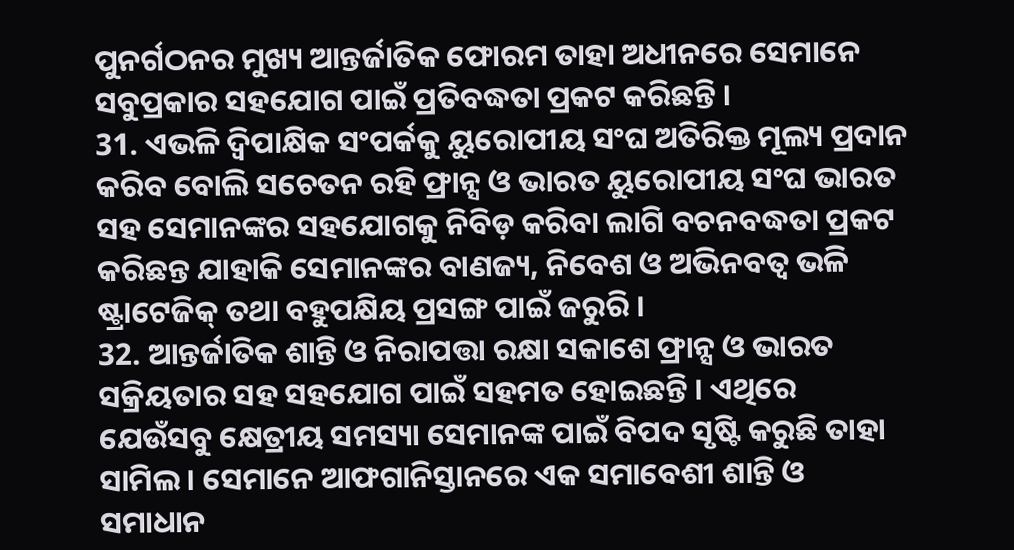ପୁନର୍ଗଠନର ମୁଖ୍ୟ ଆନ୍ତର୍ଜାତିକ ଫୋରମ ତାହା ଅଧୀନରେ ସେମାନେ ସବୁପ୍ରକାର ସହଯୋଗ ପାଇଁ ପ୍ରତିବଦ୍ଧତା ପ୍ରକଟ କରିଛନ୍ତି ।
31. ଏଭଳି ଦ୍ୱିପାକ୍ଷିକ ସଂପର୍କକୁ ୟୁରୋପୀୟ ସଂଘ ଅତିରିକ୍ତ ମୂଲ୍ୟ ପ୍ରଦାନ କରିବ ବୋଲି ସଚେତନ ରହି ଫ୍ରାନ୍ସ ଓ ଭାରତ ୟୁରୋପୀୟ ସଂଘ ଭାରତ ସହ ସେମାନଙ୍କର ସହଯୋଗକୁ ନିବିଡ଼ କରିବା ଲାଗି ବଚନବଦ୍ଧତା ପ୍ରକଟ କରିଛନ୍ତ ଯାହାକି ସେମାନଙ୍କର ବାଣଜ୍ୟ, ନିବେଶ ଓ ଅଭିନବତ୍ୱ ଭଳି ଷ୍ଟ୍ରାଟେଜିକ୍ ତଥା ବହୁପକ୍ଷିୟ ପ୍ରସଙ୍ଗ ପାଇଁ ଜରୁରି ।
32. ଆନ୍ତର୍ଜାତିକ ଶାନ୍ତି ଓ ନିରାପତ୍ତା ରକ୍ଷା ସକାଶେ ଫ୍ରାନ୍ସ ଓ ଭାରତ ସକ୍ରିୟତାର ସହ ସହଯୋଗ ପାଇଁ ସହମତ ହୋଇଛନ୍ତି । ଏଥିରେ ଯେଉଁସବୁ କ୍ଷେତ୍ରୀୟ ସମସ୍ୟା ସେମାନଙ୍କ ପାଇଁ ବିପଦ ସୃଷ୍ଟି କରୁଛି ତାହା ସାମିଲ । ସେମାନେ ଆଫଗାନିସ୍ତାନରେ ଏକ ସମାବେଶୀ ଶାନ୍ତି ଓ ସମାଧାନ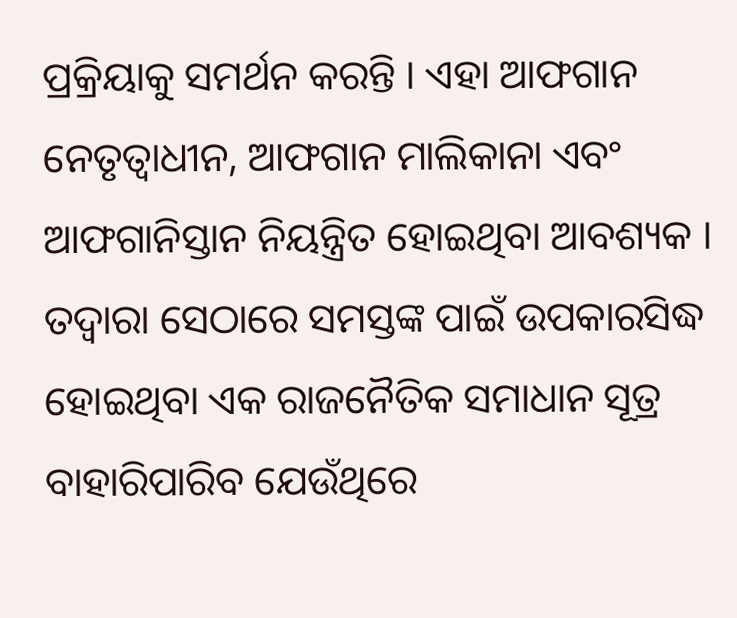ପ୍ରକ୍ରିୟାକୁ ସମର୍ଥନ କରନ୍ତି । ଏହା ଆଫଗାନ ନେତୃତ୍ୱାଧୀନ, ଆଫଗାନ ମାଲିକାନା ଏବଂ ଆଫଗାନିସ୍ତାନ ନିୟନ୍ତ୍ରିତ ହୋଇଥିବା ଆବଶ୍ୟକ । ତଦ୍ୱାରା ସେଠାରେ ସମସ୍ତଙ୍କ ପାଇଁ ଉପକାରସିଦ୍ଧ ହୋଇଥିବା ଏକ ରାଜନୈତିକ ସମାଧାନ ସୂତ୍ର ବାହାରିପାରିବ ଯେଉଁଥିରେ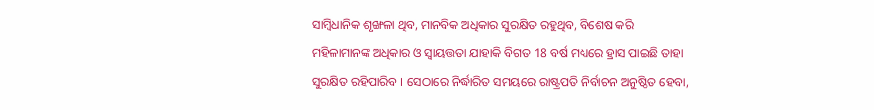ସାମ୍ବିଧାନିକ ଶୃଙ୍ଖଳା ଥିବ, ମାନବିକ ଅଧିକାର ସୁରକ୍ଷିତ ରହୁଥିବ, ବିଶେଷ କରି ମହିଳାମାନଙ୍କ ଅଧିକାର ଓ ସ୍ୱାୟତ୍ତତା ଯାହାକି ବିଗତ 18 ବର୍ଷ ମଧ୍ୟରେ ହ୍ରାସ ପାଇଛି ତାହା ସୁରକ୍ଷିତ ରହିପାରିବ । ସେଠାରେ ନିର୍ଦ୍ଧାରିତ ସମୟରେ ରାଷ୍ଟ୍ରପତି ନିର୍ବାଚନ ଅନୁଷ୍ଠିତ ହେବା,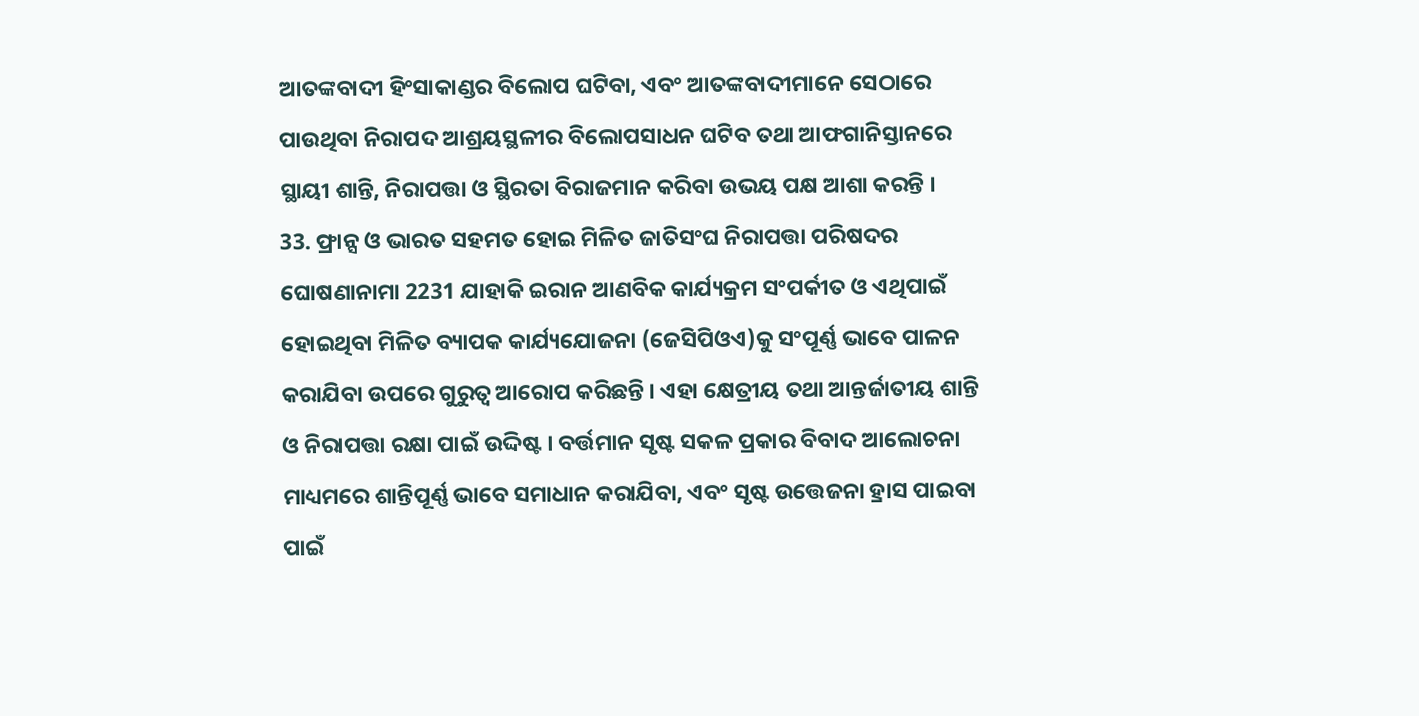ଆତଙ୍କବାଦୀ ହିଂସାକାଣ୍ଡର ବିଲୋପ ଘଟିବା, ଏବଂ ଆତଙ୍କବାଦୀମାନେ ସେଠାରେ ପାଉଥିବା ନିରାପଦ ଆଶ୍ରୟସ୍ଥଳୀର ବିଲୋପସାଧନ ଘଟିବ ତଥା ଆଫଗାନିସ୍ତାନରେ ସ୍ଥାୟୀ ଶାନ୍ତି, ନିରାପତ୍ତା ଓ ସ୍ଥିରତା ବିରାଜମାନ କରିବା ଉଭୟ ପକ୍ଷ ଆଶା କରନ୍ତି ।
33. ଫ୍ରାନ୍ସ ଓ ଭାରତ ସହମତ ହୋଇ ମିଳିତ ଜାତିସଂଘ ନିରାପତ୍ତା ପରିଷଦର ଘୋଷଣାନାମା 2231 ଯାହାକି ଇରାନ ଆଣବିକ କାର୍ଯ୍ୟକ୍ରମ ସଂପର୍କୀତ ଓ ଏଥିପାଇଁ ହୋଇଥିବା ମିଳିତ ବ୍ୟାପକ କାର୍ଯ୍ୟଯୋଜନା (ଜେସିପିଓଏ)କୁ ସଂପୂର୍ଣ୍ଣ ଭାବେ ପାଳନ କରାଯିବା ଉପରେ ଗୁରୁତ୍ୱ ଆରୋପ କରିଛନ୍ତି । ଏହା କ୍ଷେତ୍ରୀୟ ତଥା ଆନ୍ତର୍ଜାତୀୟ ଶାନ୍ତି ଓ ନିରାପତ୍ତା ରକ୍ଷା ପାଇଁ ଉଦ୍ଦିଷ୍ଟ । ବର୍ତ୍ତମାନ ସୃଷ୍ଟ ସକଳ ପ୍ରକାର ବିବାଦ ଆଲୋଚନା ମାଧ୍ୟମରେ ଶାନ୍ତିପୂର୍ଣ୍ଣ ଭାବେ ସମାଧାନ କରାଯିବା, ଏବଂ ସୃଷ୍ଟ ଉତ୍ତେଜନା ହ୍ରାସ ପାଇବା ପାଇଁ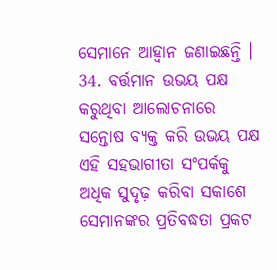ସେମାନେ ଆହ୍ୱାନ ଜଣାଇଛନ୍ତି ।
34. ବର୍ତ୍ତମାନ ଉଭୟ ପକ୍ଷ କରୁଥିବା ଆଲୋଚନାରେ ସନ୍ତୋଷ ବ୍ୟକ୍ତ କରି ଉଭୟ ପକ୍ଷ ଏହି ସହଭାଗୀତା ସଂପର୍କକୁ ଅଧିକ ସୁଦୃଢ଼ କରିବା ସକାଶେ ସେମାନଙ୍କର ପ୍ରତିବଦ୍ଧତା ପ୍ରକଟ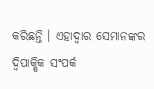କରିଛନ୍ତି । ଏହାଦ୍ୱାର ସେମାନଙ୍କର ଦ୍ୱିପାକ୍ଷିକ ସଂପର୍କ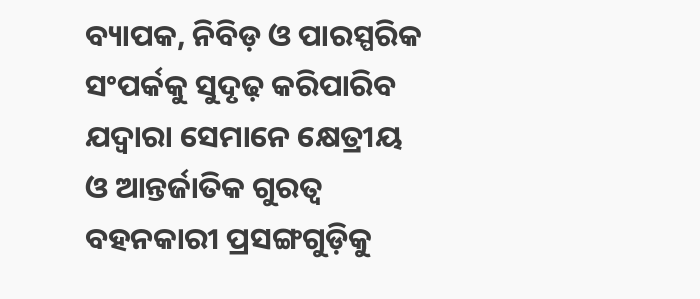ବ୍ୟାପକ, ନିବିଡ଼ ଓ ପାରସ୍ପରିକ ସଂପର୍କକୁ ସୁଦୃଢ଼ କରିପାରିବ ଯଦ୍ୱାରା ସେମାନେ କ୍ଷେତ୍ରୀୟ ଓ ଆନ୍ତର୍ଜାତିକ ଗୁରତ୍ୱ ବହନକାରୀ ପ୍ରସଙ୍ଗଗୁଡ଼ିକୁ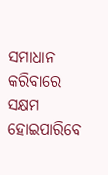ସମାଧାନ କରିବାରେ ସକ୍ଷମ ହୋଇପାରିବେ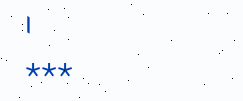।
***